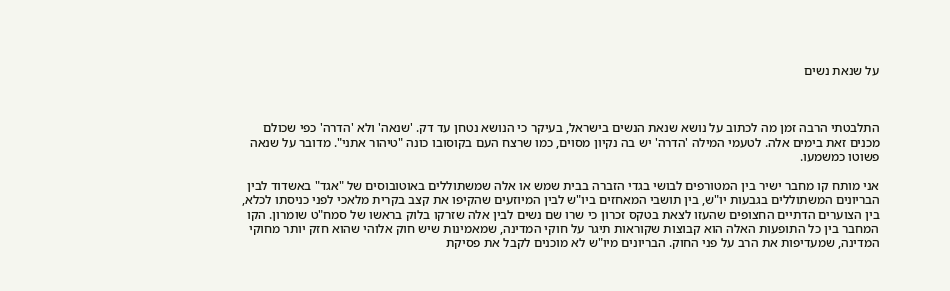על שנאת נשים



התלבטתי הרבה זמן מה לכתוב על נושא שנאת הנשים בישראל, בעיקר כי הנושא נטחן עד דק. 'שנאה' ולא 'הדרה' כפי שכולם מכנים זאת בימים אלה. לטעמי המילה 'הדרה' יש בה נקיון מסוים, כמו שרצח העם בקוסובו כונה "טיהור אתני". מדובר על שנאה פשוטו כמשמעו.

אני מותח קו מחבר ישיר בין המטורפים לבושי בגדי הזברה בבית שמש או אלה שמשתוללים באוטובוסים של "אגד" באשדוד לבין הבריונים המשתוללים בגבעות יו"ש, בין תושבי המאחזים ביו"ש לבין המיוזעים שהקיפו את קצב בקרית מלאכי לפני כניסתו לכלא, בין הצוערים הדתיים החצופים שהעזו לצאת בטקס זכרון כי שרו שם נשים לבין אלה שזרקו בלוק בראשו של סמח"ט שומרון. הקו המחבר בין כל התופעות האלה הוא קבוצות שקוראות תיגר על חוקי המדינה, שמאמינות שיש חוק אלוהי שהוא חזק יותר מחוקי המדינה, שמעדיפות את הרב על פני החוק. הבריונים מיו"ש לא מוכנים לקבל את פסיקת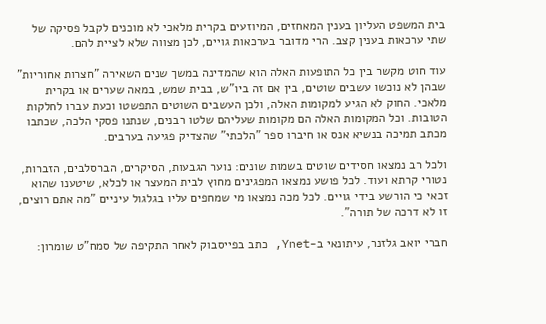בית המשפט העליון בענין המאחזים, המיוזעים בקרית מלאכי לא מוכנים לקבל פסיקה של שתי ערכאות בענין קצב. הרי מדובר בערכאות גויים, לכן מצווה שלא לציית להם.

עוד חוט מקשר בין כל התופעות האלה הוא שהמדינה במשך שנים השאירה "חצרות אחוריות" שבהן לא נוכשו עשבים שוטים, בין אם זה ביו"ש, בבית שמש, במאה שערים או בקרית מלאכי. החוק לא הגיע למקומות האלה, ולכן העשבים השוטים התפשטו וכעת עברו לחלקות הטובות. וכל המקומות האלה הם מקומות שעליהם שלטו רבנים, שנתנו פסקי הלכה, שכתבו מכתב תמיכה בנשיא אנס או חיברו ספר "הלכתי" שהצדיק פגיעה בערבים.

ולכל רב נמצאו חסידים שוטים בשמות שונים: נוער הגבעות, הסיקרים, הברסלבים, הזברות, נטורי קרתא ועוד. לכל פושע נמצאו המפגינים מחוץ לבית המעצר או לכלא, שיטענו שהוא זכאי כי הורשע בידי גויים. לכל מכה נמצאו מי שמחפים עליו בגלגול עיניים "מה אתם רוצים, זו לא דרכה של תורה".

חברי יואב גלזנר, עיתונאי ב-Ynet, כתב בפייסבוק לאחר התקיפה של סמח"ט שומרון: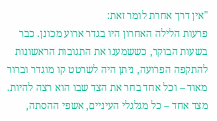"אין דרך אחרת לומר זאת:
פרעות הלילה האחרון היו בגדר ארוע מכונן. כבר בשעות הבוקר, כששמענו את התגובות הראשונות להתקפה הפרועה, ניתן היה לשרטט קו מוגדר וברור מאוד – וכל אחד בחר את הצד שבו הוא רצה להיות. מצד אחד – כל מגלגלי העיניים, אשפי ההסתה,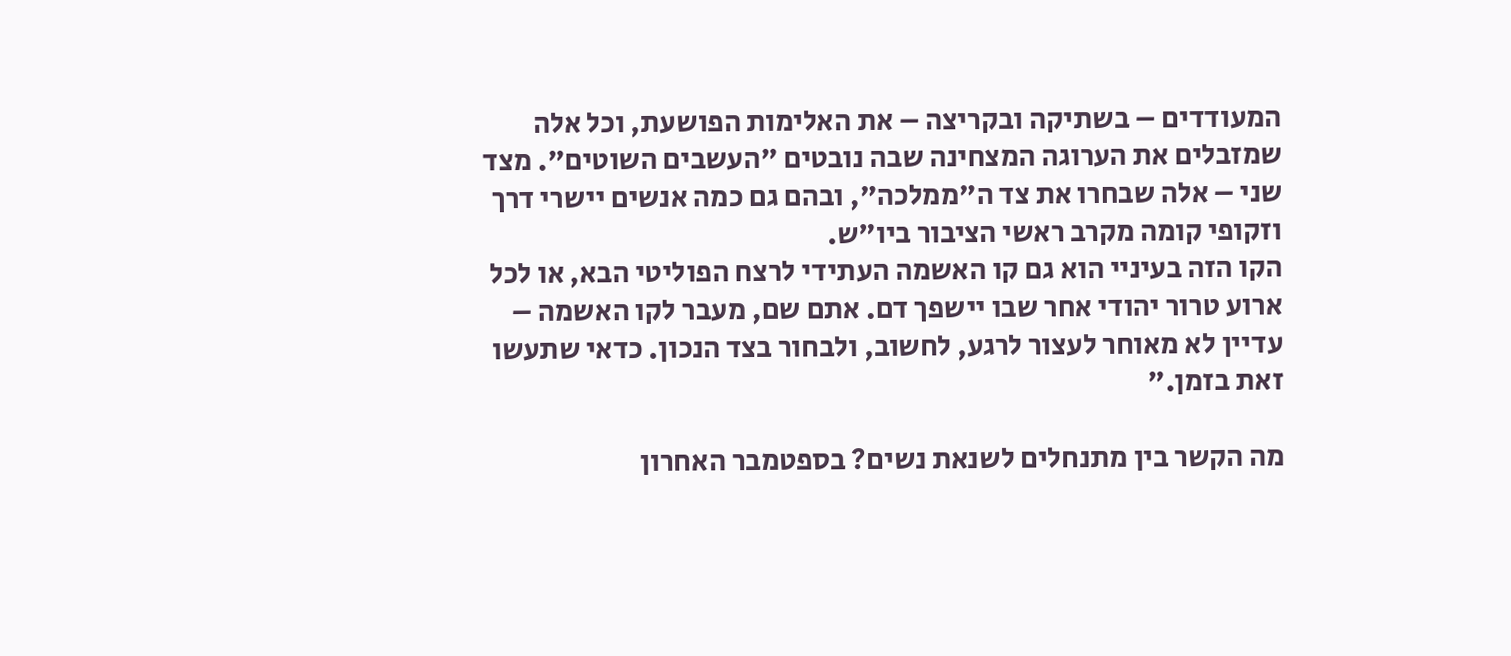המעודדים – בשתיקה ובקריצה – את האלימות הפושעת, וכל אלה שמזבלים את הערוגה המצחינה שבה נובטים "העשבים השוטים". מצד שני – אלה שבחרו את צד ה"ממלכה", ובהם גם כמה אנשים יישרי דרך וזקופי קומה מקרב ראשי הציבור ביו"ש.
הקו הזה בעיניי הוא גם קו האשמה העתידי לרצח הפוליטי הבא, או לכל ארוע טרור יהודי אחר שבו יישפך דם. אתם שם, מעבר לקו האשמה – עדיין לא מאוחר לעצור לרגע, לחשוב, ולבחור בצד הנכון. כדאי שתעשו זאת בזמן."

מה הקשר בין מתנחלים לשנאת נשים? בספטמבר האחרון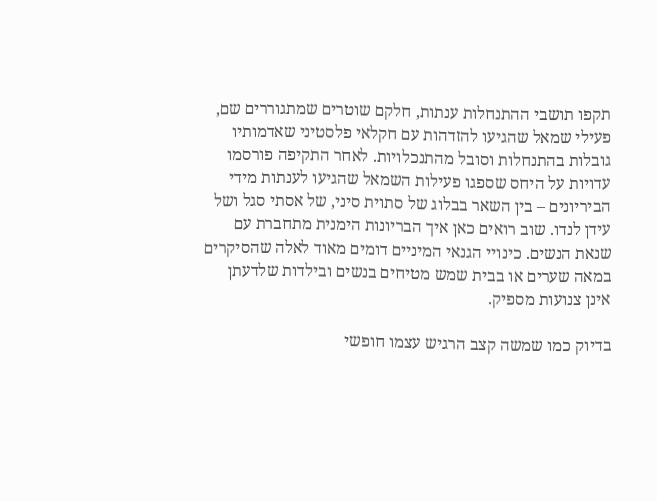תקפו תושבי ההתנחלות ענתות, חלקם שוטרים שמתגוררים שם, פעילי שמאל שהגיעו להזדהות עם חקלאי פלסטיני שאדמותיו גובלות בהתנחלות וסובל מהתנכלויות. לאחר התקיפה פורסמו עדויות על היחס שספגו פעילות השמאל שהגיעו לענתות מידי הביריונים – בין השאר בבלוג של סתוית סיני, של אסתי סגל ושל עידן לנדו. שוב רואים כאן איך הבריונות הימנית מתחברת עם שנאת הנשים. כינויי הגנאי המיניים דומים מאוד לאלה שהסיקרים במאה שערים או בבית שמש מטיחים בנשים ובילדות שלדעתן אינן צנועות מספיק.

בדיוק כמו שמשה קצב הרגיש עצמו חופשי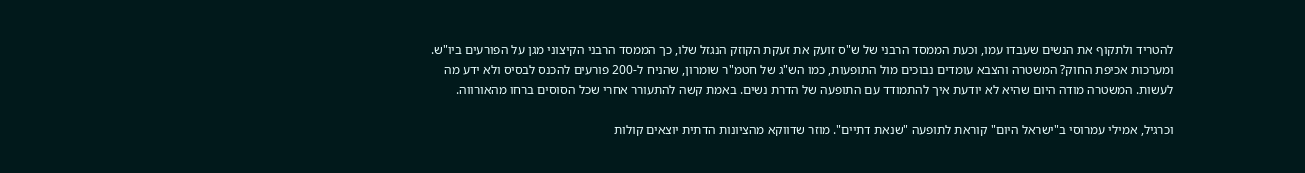להטריד ולתקוף את הנשים שעבדו עמו, וכעת הממסד הרבני של ש"ס זועק את זעקת הקוזק הנגזל שלו, כך הממסד הרבני הקיצוני מגן על הפורעים ביו"ש. ומערכות אכיפת החוק? המשטרה והצבא עומדים נבוכים מול התופעות, כמו הש"ג של חטמ"ר שומרון, שהניח ל-200 פורעים להכנס לבסיס ולא ידע מה לעשות. המשטרה מודה היום שהיא לא יודעת איך להתמודד עם התופעה של הדרת נשים. באמת קשה להתעורר אחרי שכל הסוסים ברחו מהאורווה.

וכרגיל, אמילי עמרוסי ב"ישראל היום" קוראת לתופעה "שנאת דתיים". מוזר שדווקא מהציונות הדתית יוצאים קולות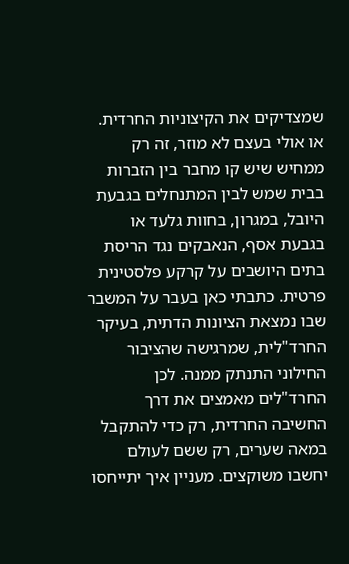שמצדיקים את הקיצוניות החרדית. או אולי בעצם לא מוזר, זה רק ממחיש שיש קו מחבר בין הזברות בבית שמש לבין המתנחלים בגבעת היובל, במגרון, בחוות גלעד או בגבעת אסף, הנאבקים נגד הריסת בתים היושבים על קרקע פלסטינית פרטית. כתבתי כאן בעבר על המשבר שבו נמצאת הציונות הדתית, בעיקר החרד"לית, שמרגישה שהציבור החילוני התנתק ממנה. לכן החרד"לים מאמצים את דרך החשיבה החרדית, רק כדי להתקבל במאה שערים, רק ששם לעולם יחשבו משוקצים. מעניין איך יתייחסו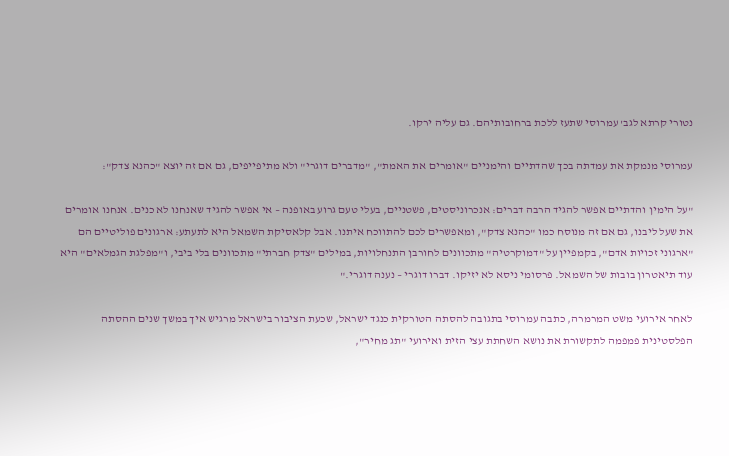נטורי קרתא לגב' עמרוסי שתעז ללכת ברחובותיהם. גם עליה ירקו.

עמרוסי מנמקת את עמדתה בכך שהדתיים והימניים "אומרים את האמת", "מדברים דוגרי" ולא מתיפייפים, גם אם זה יוצא "כהנא צדק":

"על הימין והדתיים אפשר להגיד הרבה דברים: אנכרוניסטים, פשטניים, בעלי טעם גרוע באופנה – אי אפשר להגיד שאנחנו לא כנים. אנחנו אומרים את שעל ליבנו, גם אם זה מנוסח כמו "כהנא צדק", ומאפשרים לכם להתווכח איתנו. אבל קלאסיקת השמאל היא לתעתע: ארגונים פוליטיים הם "ארגוני זכויות אדם", בקמפיין על "דמוקרטיה" מתכוונים לחורבן התנחלויות, במילים "צדק חברתי" מתכוונים בלי ביבי, ו"מפלגת הגמלאים" היא עוד תיאטרון בובות של השמאל. פרסומי ניסא לא יזיקו. דברו דוגרי – נענה דוגרי."

לאחר אירועי משט המרמרה, כתבה עמרוסי בתגובה להסתה הטורקית כנגד ישראל, שכעת הציבור בישראל מרגיש איך במשך שנים ההסתה הפלסטינית פמפמה לתקשורת את נושא השחתת עצי הזית ואירועי "תג מחיר",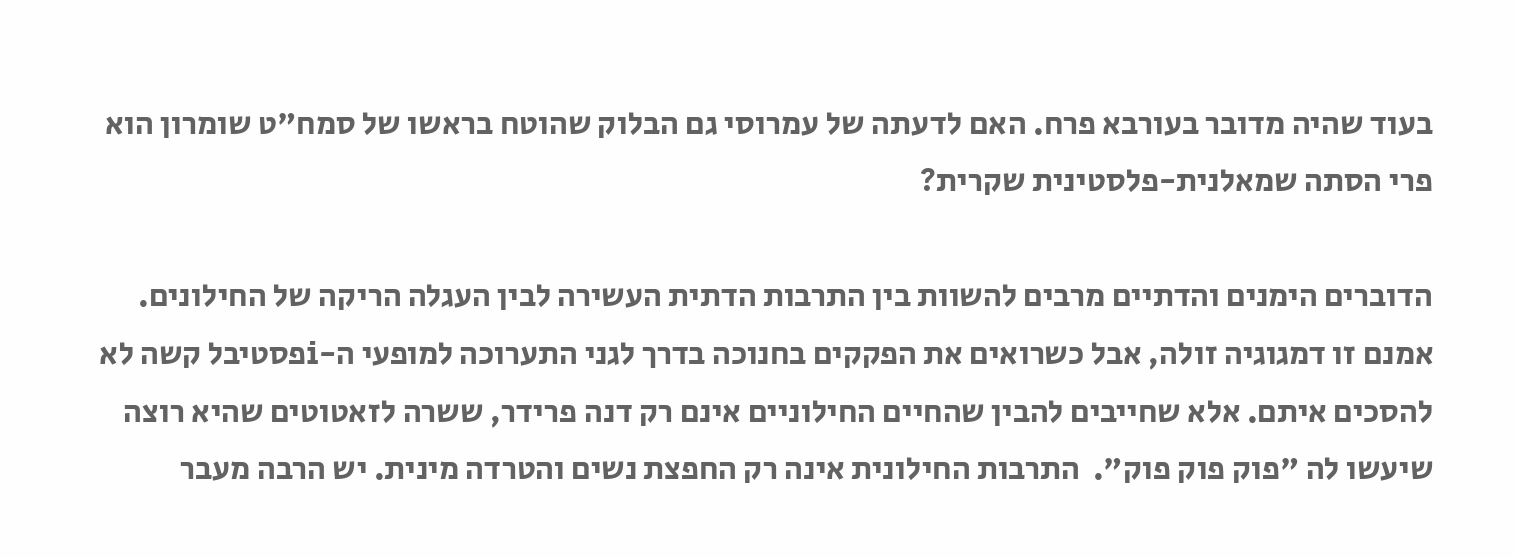בעוד שהיה מדובר בעורבא פרח. האם לדעתה של עמרוסי גם הבלוק שהוטח בראשו של סמח"ט שומרון הוא פרי הסתה שמאלנית-פלסטינית שקרית?

הדוברים הימנים והדתיים מרבים להשוות בין התרבות הדתית העשירה לבין העגלה הריקה של החילונים. אמנם זו דמגוגיה זולה, אבל כשרואים את הפקקים בחנוכה בדרך לגני התערוכה למופעי ה-iפסטיבל קשה לא להסכים איתם. אלא שחייבים להבין שהחיים החילוניים אינם רק דנה פרידר, ששרה לזאטוטים שהיא רוצה שיעשו לה "פוק פוק פוק".  התרבות החילונית אינה רק החפצת נשים והטרדה מינית. יש הרבה מעבר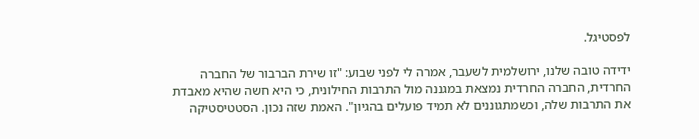לפסטיגל.

ידידה טובה שלנו, ירושלמית לשעבר, אמרה לי לפני שבוע: "זו שירת הברבור של החברה החרדית, החברה החרדית נמצאת במגננה מול התרבות החילונית, כי היא חשה שהיא מאבדת את התרבות שלה, וכשמתגוננים לא תמיד פועלים בהגיון". האמת שזה נכון. הסטטיסטיקה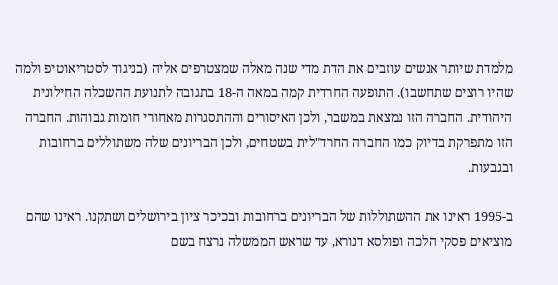מלמדת שיותר אנשים עוזבים את הדת מדי שנה מאלה שמצטרפים אליה (בניגוד לסטריאוטיפ ולמה שהיו רוצים שתחשבו). התופעה החרדית קמה במאה ה-18 בתגובה לתנועת ההשכלה החילונית היהודית. החברה הזו נמצאת במשבר, ולכן האיסורים וההתסגרות מאחורי חומות גבוהות. החברה הזו מתפרקת בדיוק כמו החברה החרד"לית בשטחים, ולכן הבריונים שלה משתוללים ברחובות ובגבעות.

ב-1995 ראינו את ההשתוללות של הבריונים ברחובות ובכיכר ציון בירושלים ושתקנו. ראינו שהם מוציאים פסקי הלכה ופולסא דנורא, עד שראש הממשלה נרצח בשם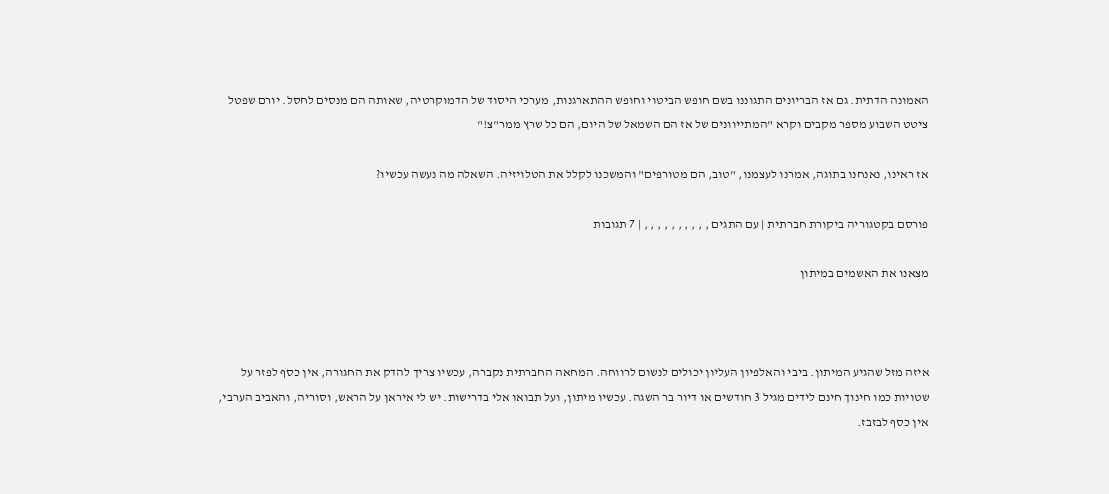האמונה הדתית. גם אז הבריונים התגוננו בשם חופש הביטוי וחופש ההתארגנות, מערכי היסוד של הדמוקרטיה, שאותה הם מנסים לחסל. יורם שפטל ציטט השבוע מספר מקבים וקרא "המתייוונים של אז הם השמאל של היום, הם כל שרץ ממר"צ!"

אז ראינו, נאנחנו בתוגה, אמרנו לעצמנו, "טוב, הם מטורפים" והמשכנו לקלל את הטלויזיה. השאלה מה נעשה עכשיו?

פורסם בקטגוריה ביקורת חברתית | עם התגים , , , , , , , , , , | 7 תגובות

מצאנו את האשמים במיתון



איזה מזל שהגיע המיתון. ביבי והאלפיון העליון יכולים לנשום לרווחה. המחאה החברתית נקברה, עכשיו צריך להדק את החגורה, אין כסף לפזר על שטויות כמו חינוך חינם לידים מגיל 3 חודשים או דיור בר השגה. עכשיו מיתון, ועל תבואו אלי בדרישות. יש לי איראן על הראש, וסוריה, והאביב הערבי, אין כסף לבזבז.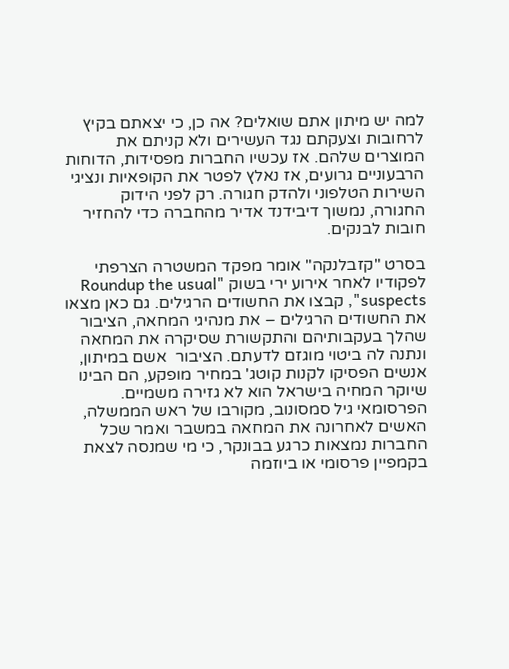למה יש מיתון אתם שואלים? אה כן, כי יצאתם בקיץ לרחובות וצעקתם נגד העשירים ולא קניתם את המוצרים שלהם. אז עכשיו החברות מפסידות, הדוחות הרבעוניים גרועים, אז נאלץ לפטר את הקופאיות ונציגי השירות הטלפוני ולהדק חגורה. רק לפני הידוק החגורה, נמשוך דיבידנד אדיר מהחברה כדי להחזיר חובות לבנקים.

בסרט "קזבלנקה" אומר מפקד המשטרה הצרפתי לפקודיו לאחר אירוע ירי בשוק "Roundup the usual suspects", קבצו את החשודים הרגילים. גם כאן מצאו את החשודים הרגילים – את מנהיגי המחאה, הציבור שהלך בעקבותיהם והתקשורת שסיקרה את המחאה ונתנה לה ביטוי מוגזם לדעתם. הציבור  אשם במיתון, אנשים הפסיקו לקנות קוטג' במחיר מופקע, הם הבינו שיוקר המחיה בישראל הוא לא גזירה משמיים. הפרסומאי גיל סמסונוב, מקורבו של ראש הממשלה, האשים לאחרונה את המחאה במשבר ואמר שכל החברות נמצאות כרגע בבונקר, כי מי שמנסה לצאת בקמפיין פרסומי או ביוזמה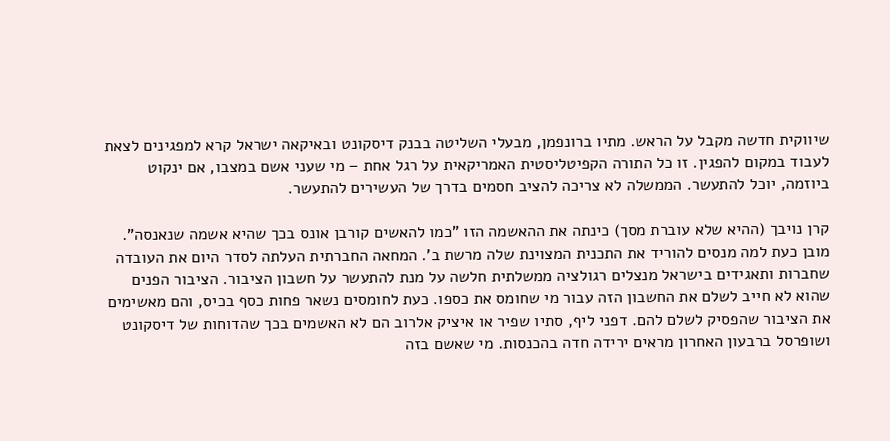שיווקית חדשה מקבל על הראש. מתיו ברונפמן, מבעלי השליטה בבנק דיסקונט ובאיקאה ישראל קרא למפגינים לצאת לעבוד במקום להפגין. זו כל התורה הקפיטליסטית האמריקאית על רגל אחת – מי שעני אשם במצבו, אם ינקוט ביוזמה, יוכל להתעשר. הממשלה לא צריכה להציב חסמים בדרך של העשירים להתעשר.

קרן נויבך (ההיא שלא עוברת מסך) כינתה את ההאשמה הזו "כמו להאשים קורבן אונס בכך שהיא אשמה שנאנסה". מובן כעת למה מנסים להוריד את התכנית המצוינת שלה מרשת ב'. המחאה החברתית העלתה לסדר היום את העובדה שחברות ותאגידים בישראל מנצלים רגולציה ממשלתית חלשה על מנת להתעשר על חשבון הציבור. הציבור הפנים שהוא לא חייב לשלם את החשבון הזה עבור מי שחומס את כספו. כעת לחומסים נשאר פחות כסף בכיס, והם מאשימים את הציבור שהפסיק לשלם להם. דפני ליף, סתיו שפיר או איציק אלרוב הם לא האשמים בכך שהדוחות של דיסקונט ושופרסל ברבעון האחרון מראים ירידה חדה בהכנסות. מי שאשם בזה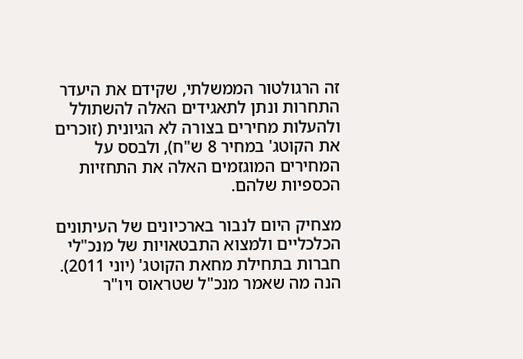זה הרגולטור הממשלתי, שקידם את היעדר התחרות ונתן לתאגידים האלה להשתולל ולהעלות מחירים בצורה לא הגיונית (זוכרים את הקוטג' במחיר 8 ש"ח), ולבסס על המחירים המוגזמים האלה את התחזיות הכספיות שלהם.

מצחיק היום לנבור בארכיונים של העיתונים הכלכליים ולמצוא התבטאויות של מנכ"לי חברות בתחילת מחאת הקוטג' (יוני 2011). הנה מה שאמר מנכ"ל שטראוס ויו"ר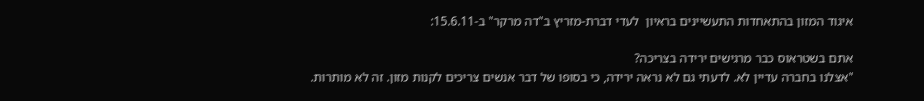איגוד המזון בהתאחדות התעשיינים בראיון  לעדי דברת-מזריץ ב"דה מרקר" ב-15.6.11:

אתם בשטראוס כבר מרגישים ירידה בצריכה?
"אצלנו בחברה עדיין לא. לדעתי גם לא נראה ירידה, כי בסופו של דבר אנשים צריכים לקנות מזון. זה לא מותרות.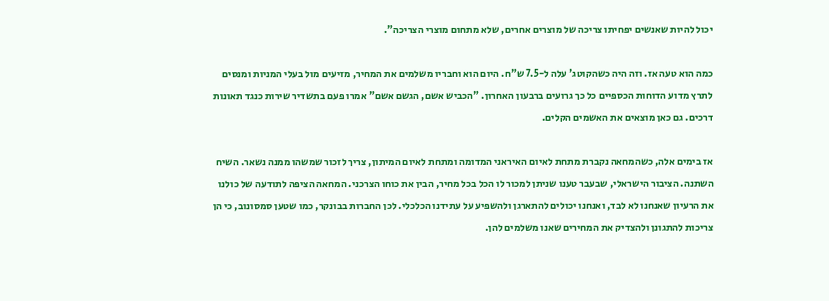יכול להיות שאנשים יפחיתו צריכה של מוצרים אחרים, שלא מתחום מוצרי הצריכה".

כמה הוא טעה אז. וזה היה כשהקוטג' עלה ל-7.5 ש"ח. היום הוא וחבריו משלמים את המחיר, מזיעים מול בעלי המניות ומנסים לתרץ מדוע הדוחות הכספיים כל כך גרועים ברבעון האחרון. "הכביש אשם, הגשם אשם" אמרו פעם בתשדיר שירות כנגד תאונות דרכים. גם כאן מוצאים את האשמים הקלים.

אז בימים אלה, כשהמחאה נקברת מתחת לאיום האיראני המדומה ומתחת לאיום המיתון, צריך לזכור שמשהו ממנה נשאר. השיח השתנה. הציבור הישראלי, שבעבר טענו שניתן למכור לו הכל בכל מחיר, הבין את כוחו הצרכני. המחאה הציפה לתודעה של כולנו את הרעיון שאנחנו לא לבד, ואנחנו יכולים להתארגן ולהשפיע על עתידנו הכלכלי. לכן החברות בבונקר, כמו שטען סמסונוב, כי הן צריכות להתגונן ולהצדיק את המחירים שאנו משלמים להן.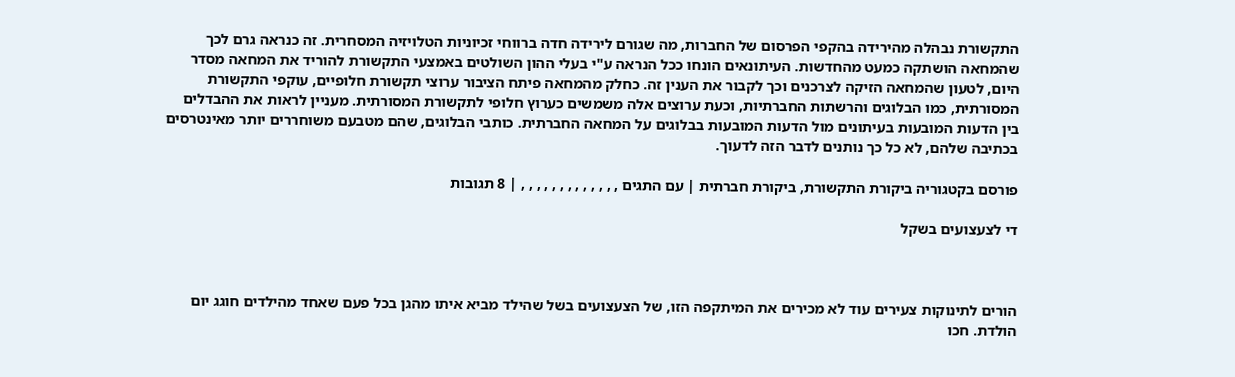התקשורת נבהלה מהירידה בהקפי הפרסום של החברות, מה שגורם לירידה חדה ברווחי זכיוניות הטלויזיה המסחרית. זה כנראה גרם לכך שהמחאה הושתקה כמעט מהחדשות. העיתונאים הונחו ככל הנראה ע"י בעלי ההון השולטים באמצעי התקשורת להוריד את המחאה מסדר היום, לטעון שהמחאה הזיקה לצרכנים וכך לקבור את הענין זה. כחלק מהמחאה פיתח הציבור ערוצי תקשורת חלופיים, עוקפי התקשורת המסורתית, כמו הבלוגים והרשתות החברתיות, וכעת ערוצים אלה משמשים כערוץ חלופי לתקשורת המסורתית. מעניין לראות את ההבדלים בין הדעות המובעות בעיתונים מול הדעות המובעות בבלוגים על המחאה החברתית. כותבי הבלוגים, שהם מטבעם משוחררים יותר מאינטרסים בכתיבה שלהם, לא כל כך נותנים לדבר הזה לדעוך.

פורסם בקטגוריה ביקורת התקשורת, ביקורת חברתית | עם התגים , , , , , , , , , , , , , | 8 תגובות

די לצעצועים בשקל



הורים לתינוקות צעירים עוד לא מכירים את המיתקפה הזו, של הצעצועים בשל שהילד מביא איתו מהגן בכל פעם שאחד מהילדים חוגג יום הולדת. חכו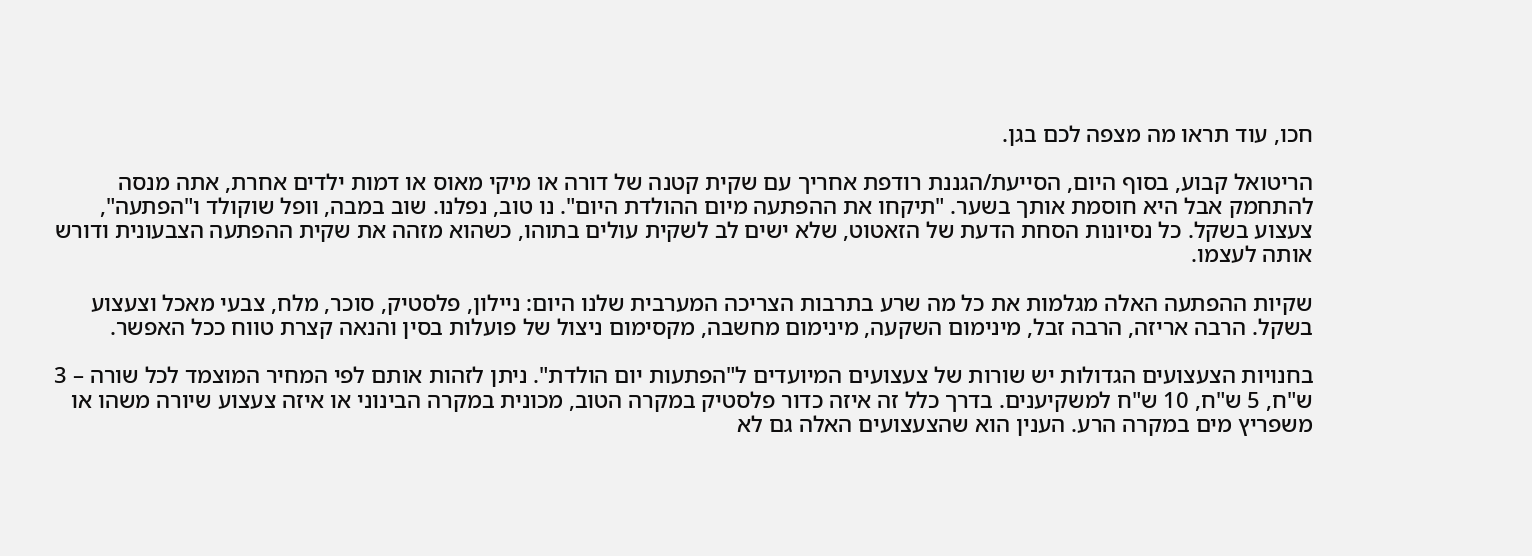חכו, עוד תראו מה מצפה לכם בגן.

הריטואל קבוע, בסוף היום, הסייעת/הגננת רודפת אחריך עם שקית קטנה של דורה או מיקי מאוס או דמות ילדים אחרת, אתה מנסה להתחמק אבל היא חוסמת אותך בשער. "תיקחו את ההפתעה מיום ההולדת היום". נו טוב, נפלנו. שוב במבה, וופל שוקולד ו"הפתעה", צעצוע בשקל. כל נסיונות הסחת הדעת של הזאטוט, שלא ישים לב לשקית עולים בתוהו, כשהוא מזהה את שקית ההפתעה הצבעונית ודורש אותה לעצמו.

שקיות ההפתעה האלה מגלמות את כל מה שרע בתרבות הצריכה המערבית שלנו היום: ניילון, פלסטיק, סוכר, מלח, צבעי מאכל וצעצוע בשקל. הרבה אריזה, הרבה זבל, מינימום השקעה, מינימום מחשבה, מקסימום ניצול של פועלות בסין והנאה קצרת טווח ככל האפשר.

בחנויות הצעצועים הגדולות יש שורות של צעצועים המיועדים ל"הפתעות יום הולדת". ניתן לזהות אותם לפי המחיר המוצמד לכל שורה – 3 ש"ח, 5 ש"ח, 10 ש"ח למשקיענים. בדרך כלל זה איזה כדור פלסטיק במקרה הטוב, מכונית במקרה הבינוני או איזה צעצוע שיורה משהו או משפריץ מים במקרה הרע. הענין הוא שהצעצועים האלה גם לא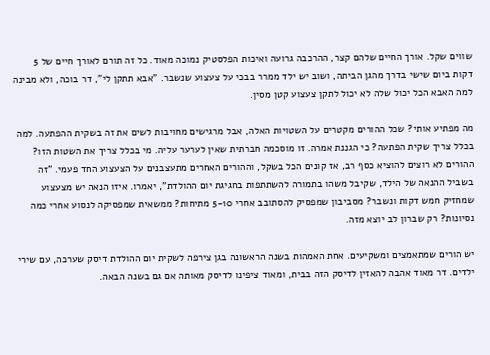שווים שקל. אורך החיים שלהם קצר, ההרכבה גרועה ואיכות הפלסטיק נמוכה מאוד. כל זה תורם לאורך חיים של 5 דקות ביום שישי בדרך מהגן הביתה, ושוב יש ילד ממרר בבכי על צעצוע שנשבר. "אבא תתקן לי", דר בוכה, ולא מבינה למה האבא הכל יכול שלה לא יכול לתקן צעצוע קטן מסין.

מה מפתיע אותי? שכל ההורים מקטרים על השטויות האלה, אבל מרגישים מחויבות לשים את זה בשקית ההפתעה. למה בכלל צריך שקית הפתעה? כי הגננת אמרה. זו מוסכמה חברתית שאין לערער עליה. מי בכלל צריך את השטות הזו? ההורים לא רוצים להוציא כסף רב, אז קונים הכל בשקל, וההורים האחרים מתעצבנים על הצעצוע החד פעמי. "זה בשביל ההנאה של הילד, שקיבל משהו בתמורה להשתתפות בחגיגת יום ההולדת", יאמרו. איזו הנאה יש מצעצוע שמחזיק חמש דקות ונשבר? מסביבון שמפסיק להסתובב אחרי 5-10 מתיחות? ממשאית שמפסיקה לנסוע אחרי כמה נסיונות? רק שברון לב יוצא מזה.

יש הורים שמתאמצים ומשקיעים. אחת האמהות בשנה הראשונה בגן צירפה לשקית יום ההולדת דיסק שערכה, עם שירי ילדים. דר מאוד אהבה להאזין לדיסק הזה בבית, ומאוד ציפינו לדיסק מאותה אם גם בשנה הבאה.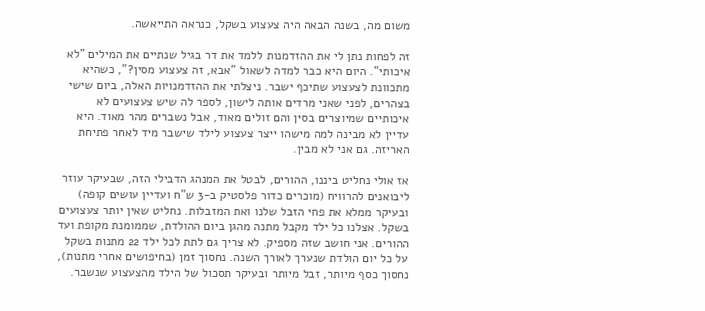משום מה, בשנה הבאה היה צעצוע בשקל, כנראה התייאשה.

זה לפחות נתן לי את ההזדמנות ללמד את דר בגיל שנתיים את המילים "לא איכותי". היום היא כבר למדה לשאול "אבא, זה צעצוע מסין?", כשהיא מתכוונת לצעצוע שתיכף ישבר. ניצלתי את ההזדמנויות האלה, ביום שישי בצהרים, לפני שאני מרדים אותה לישון, לספר לה שיש צעצועים לא איכותיים שמיוצרים בסין והם זולים מאוד, אבל נשברים מהר מאוד. היא עדיין לא מבינה למה מישהו ייצר צעצוע לילד שישבר מיד לאחר פתיחת האריזה. גם אני לא מבין.

אז אולי נחליט ביננו, ההורים, לבטל את המנהג הדבילי הזה, שבעיקר עוזר ליבואנים להרוויח (מוכרים כדור פלסטיק ב-3 ש"ח ועדיין עושים קופה) ובעיקר ממלא את פחי הזבל שלנו ואת המזבלות. נחליט שאין יותר צעצועים בשקל. אצלנו כל ילד מקבל מתנה מהגן ביום ההולדת, שממומנת מקופת ועד ההורים. אני חושב שזה מספיק. לא צריך גם לתת לכל ילד 22 מתנות בשקל על כל יום הולדת שנערך לאורך השנה. נחסוך זמן (בחיפושים אחרי מתנות), נחסוך כסף מיותר, זבל מיותר ובעיקר תסכול של הילד מהצעצוע שנשבר.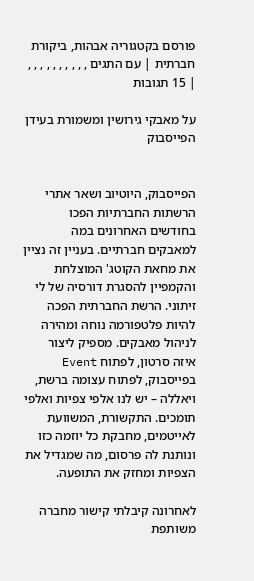פורסם בקטגוריה אבהות, ביקורת חברתית | עם התגים , , , , , , , , , , | 15 תגובות

על מאבקי גירושין ומשמורת בעידן הפייסבוק


הפייסבוק, היוטיוב ושאר אתרי הרשתות החברתיות הפכו בחודשים האחרונים במה למאבקים חברתיים. בעניין זה נציין את מחאת הקוטג' המוצלחת והקמפיין להסגרת דורסיה של לי זיתוני. הרשת החברתית הפכה להיות פלטפורמה נוחה ומהירה לניהול מאבקים. מספיק ליצור איזה סרטון, לפתוח Event בפייסבוק, לפתוח עצומה ברשת, ויאללה – יש לנו אלפי צפיות ואלפי תומכים. התקשורת, המשוועת לאייטמים, מחבקת כל יוזמה כזו ונותנת לה פרסום, מה שמגדיל את הצפיות ומחזק את התופעה.

לאחרונה קיבלתי קישור מחברה משותפת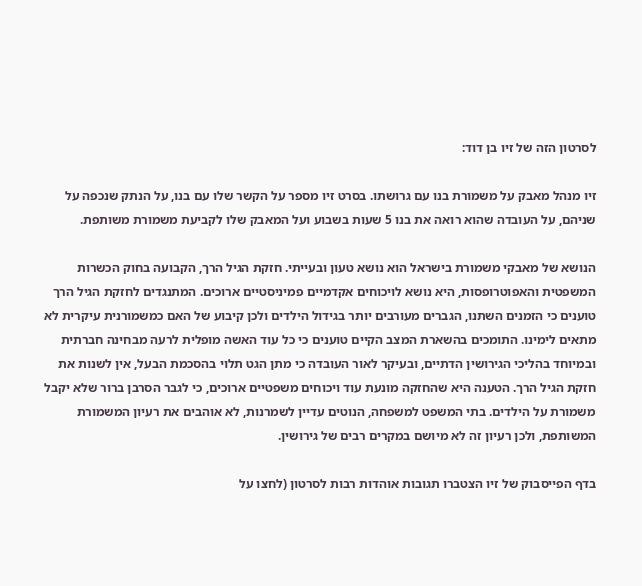לסרטון הזה של זיו בן דוד:

זיו מנהל מאבק על משמורת בנו עם גרושתו. בסרט זיו מספר על הקשר שלו עם בנו, על הנתק שנכפה על שניהם, על העובדה שהוא רואה את בנו 5 שעות בשבוע ועל המאבק שלו לקביעת משמורת משותפת.

הנושא של מאבקי משמורת בישראל הוא נושא טעון ובעייתי. חזקת הגיל הרך, הקבועה בחוק הכשרות המשפטית והאפוטרופסות, היא נושא לויכוחים אקדמיים פמיניסטיים ארוכים. המתנגדים לחזקת הגיל הרך טוענים כי הזמנים השתנו, הגברים מעורבים יותר בגידול הילדים ולכן קיבוע של האם כמשמורנית עיקרית לא מתאים לימינו. התומכים בהשארת המצב הקיים טוענים כי כל עוד האשה מופלית לרעה מבחינה חברתית ובמיוחד בהליכי הגירושין הדתיים, ובעיקר לאור העובדה כי מתן הגט תלוי בהסכמת הבעל, אין לשנות את חזקת הגיל הרך. הטענה היא שהחזקה מונעת עוד ויכוחים משפטיים ארוכים, כי לגבר הסרבן ברור שלא יקבל משמורת על הילדים. בתי המשפט למשפחה, הנוטים עדיין לשמרנות, לא אוהבים את רעיון המשמורת המשותפת, ולכן רעיון זה לא מיושם במקרים רבים של גירושין.

בדף הפייסבוק של זיו הצטברו תגובות אוהדות רבות לסרטון (לחצו על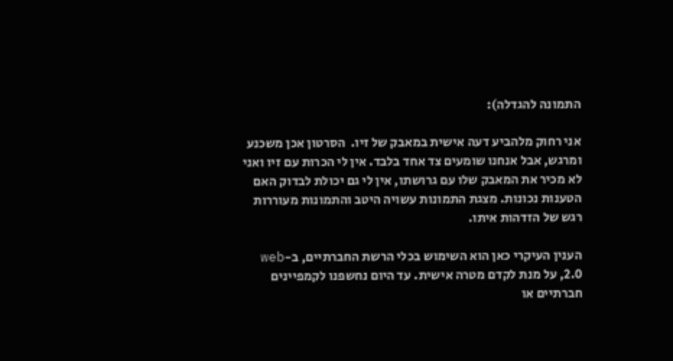התמונה להגדלה):

אני רחוק מלהביע דעה אישית במאבק של זיו.  הסרטון אכן משכנע ומרגש, אבל אנחנו שומעים צד אחד בלבד. אין לי הכרות עם זיו ואני לא מכיר את המאבק שלו עם גרושתו, אין לי גם יכולת לבדוק האם הטענות נכונות. מצגת התמונות עשויה היטב והתמונות מעוררות רגש של הזדהות איתו.

הענין העיקרי כאן הוא השימוש בכלי הרשת החברתיים, ב-web 2.0, על מנת לקדם מטרה אישית. עד היום נחשפנו לקמפיינים חברתיים או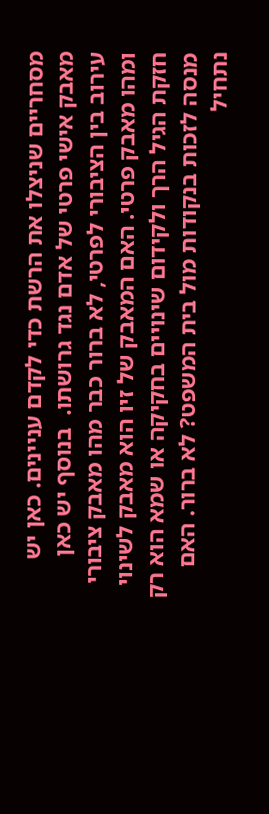מסחריים שניצלו את הרשת כדי לקדם עניינים. כאן יש מאבק אישי פרטי של אדם נגד גרושתו.  בנוסף יש כאן עירוב בין הציבורי לפרטי, לא ברור כבר מהו מאבק ציבורי ומהו מאבק פרטי. האם המאבק של זיו הוא מאבק לשינוי חזקת הגיל הרך ולקידום שינויים בחקיקה או שמא הוא רק מנסה לזכות בנקודות מול בית המשפט? לא ברור. האם נתחיל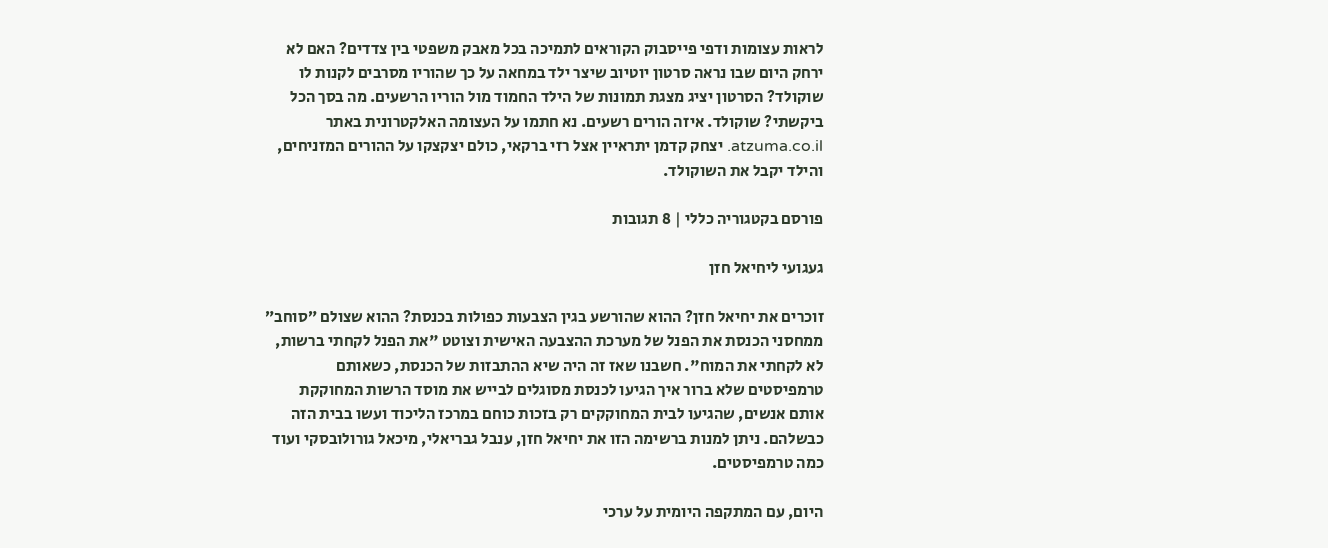לראות עצומות ודפי פייסבוק הקוראים לתמיכה בכל מאבק משפטי בין צדדים? האם לא ירחק היום שבו נראה סרטון יוטיוב שיצר ילד במחאה על כך שהוריו מסרבים לקנות לו שוקולד? הסרטון יציג מצגת תמונות של הילד החמוד מול הוריו הרשעים. מה בסך הכל ביקשתי? שוקולד. איזה הורים רשעים. נא חתמו על העצומה האלקטרונית באתר atzuma.co.il. יצחק קדמן יתראיין אצל רזי ברקאי, כולם יצקצקו על ההורים המזניחים, והילד יקבל את השוקולד.

פורסם בקטגוריה כללי | 8 תגובות

געגועי ליחיאל חזן

זוכרים את יחיאל חזן? ההוא שהורשע בגין הצבעות כפולות בכנסת? ההוא שצולם ״סוחב״ ממחסני הכנסת את הפנל של מערכת ההצבעה האישית וצוטט "את הפנל לקחתי ברשות, לא לקחתי את המוח". חשבנו שאז זה היה שיא ההתבזות של הכנסת, כשאותם טרמפיסטים שלא ברור איך הגיעו לכנסת מסוגלים לבייש את מוסד הרשות המחוקקת אותם אנשים, שהגיעו לבית המחוקקים רק בזכות כוחם במרכז הליכוד ועשו בבית הזה כבשלהם. ניתן למנות ברשימה הזו את יחיאל חזן, ענבל גבריאלי, מיכאל גורולובסקי ועוד כמה טרמפיסטים.

היום, עם המתקפה היומית על ערכי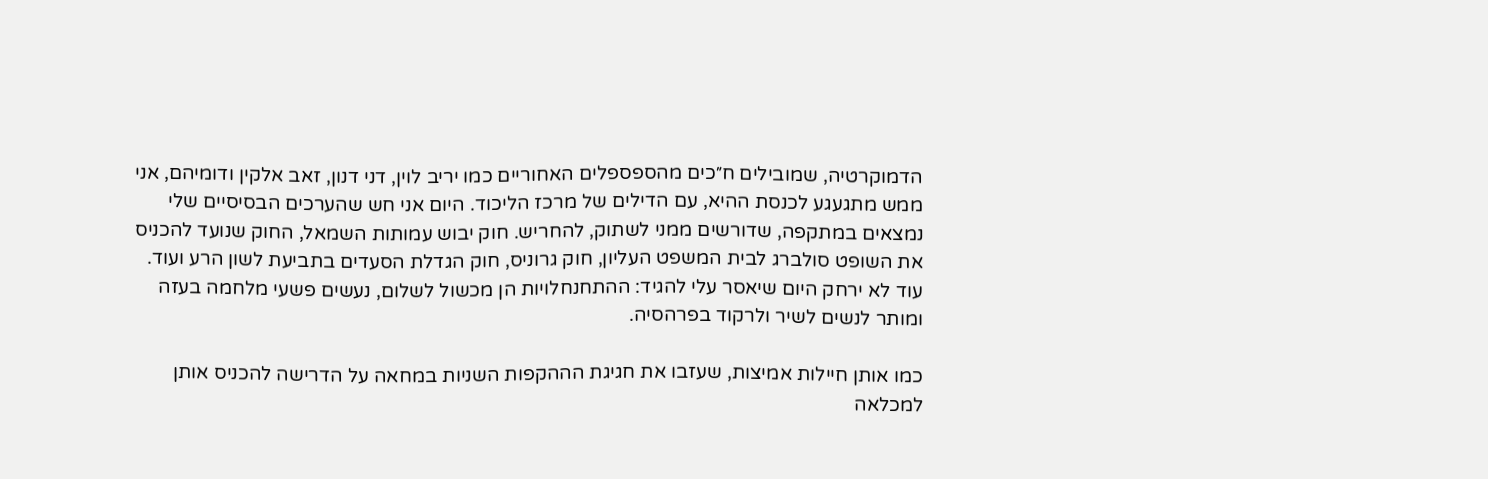הדמוקרטיה, שמובילים ח״כים מהספספלים האחוריים כמו יריב לוין, דני דנון, זאב אלקין ודומיהם, אני ממש מתגעגע לכנסת ההיא, עם הדילים של מרכז הליכוד. היום אני חש שהערכים הבסיסיים שלי נמצאים במתקפה, שדורשים ממני לשתוק, להחריש. חוק יבוש עמותות השמאל, החוק שנועד להכניס את השופט סולברג לבית המשפט העליון, חוק גרוניס, חוק הגדלת הסעדים בתביעת לשון הרע ועוד. עוד לא ירחק היום שיאסר עלי להגיד: ההתחנחלויות הן מכשול לשלום, נעשים פשעי מלחמה בעזה ומותר לנשים לשיר ולרקוד בפרהסיה.

כמו אותן חיילות אמיצות, שעזבו את חגיגת הההקפות השניות במחאה על הדרישה להכניס אותן למכלאה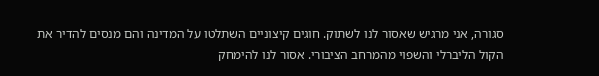סגורה, אני מרגיש שאסור לנו לשתוק. חוגים קיצוניים השתלטו על המדינה והם מנסים להדיר את הקול הליברלי והשפוי מהמרחב הציבורי. אסור לנו להימחק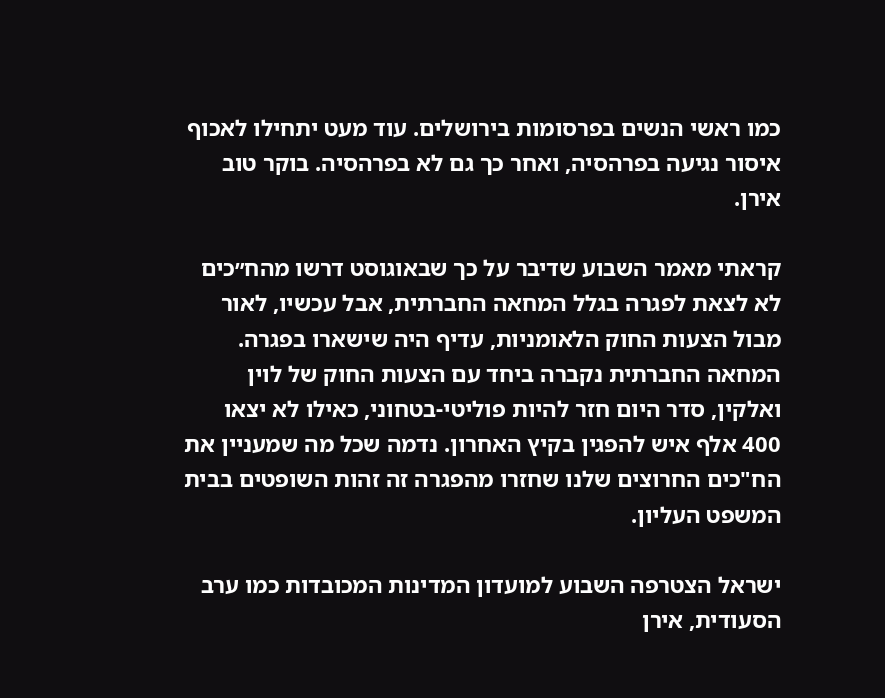כמו ראשי הנשים בפרסומות בירושלים. עוד מעט יתחילו לאכוף איסור נגיעה בפרהסיה, ואחר כך גם לא בפרהסיה. בוקר טוב אירן.

קראתי מאמר השבוע שדיבר על כך שבאוגוסט דרשו מהח״כים לא לצאת לפגרה בגלל המחאה החברתית, אבל עכשיו, לאור מבול הצעות החוק הלאומניות, עדיף היה שישארו בפגרה. המחאה החברתית נקברה ביחד עם הצעות החוק של לוין ואלקין, סדר היום חזר להיות פוליטי-בטחוני, כאילו לא יצאו 400 אלף איש להפגין בקיץ האחרון. נדמה שכל מה שמעניין את הח"כים החרוצים שלנו שחזרו מהפגרה זה זהות השופטים בבית המשפט העליון.

ישראל הצטרפה השבוע למועדון המדינות המכובדות כמו ערב הסעודית, אירן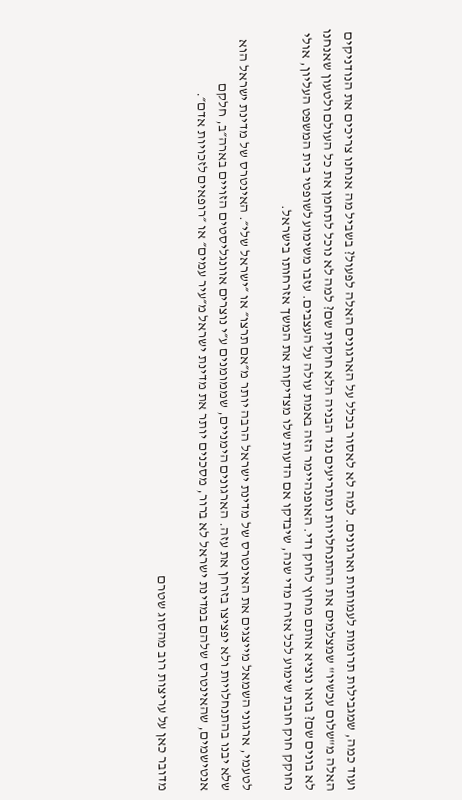ועוד כמה, שמגבילות תרומות לעמותות וארגונים. למה לא לאסור בכלל על הארגונים האלה לפעול? בשביל מה אנחנו צריכים את הנודניקים האלה מ"שלום עכשיו" שמצלמים את ההתנחלויות ומתריעים נגד הבניה הלא חוקית שם? למה לא נוכל לתחמן את כל העולם ולטעון שאנחנו לא בונים שם? בואו נוציא אותם מחוץ לחוק ודי. האופנהיימר הזה באמת עולה על העצבים. עזבו משימוע לשופטי בית המשפט העליון, אולי נחוקק חוק חובת שימוע לכל אזרח מדי שנה, שיבדקו אם הדעות שלו מצדיקות את המשך אזרחותו בישראל.

לטעמי, ארגוני השמאל מייצגים את האינטרס של מדינת ישראל הרבה יותר מ״אם תרצו״ או ״ישראל שלי״. האינטרס של מדינת ישראל הוא שלא יבנו בהתנחלויות ולא יפציצו בזרחן את עזה. הארגונים הימניים, שממומנים ע״י נוצרים אוונגליסטים הזויים בארה״ב, חלקם אנטישמים, שהאינטרס שלהם במדינת ישראל לא ברור, מסכנים יותר את מדינת ישראל מ״עיר עמים״ או ״רופאים לזכויות אדם״.

מדובר כאן על עריצות רוב מהסוג שטרם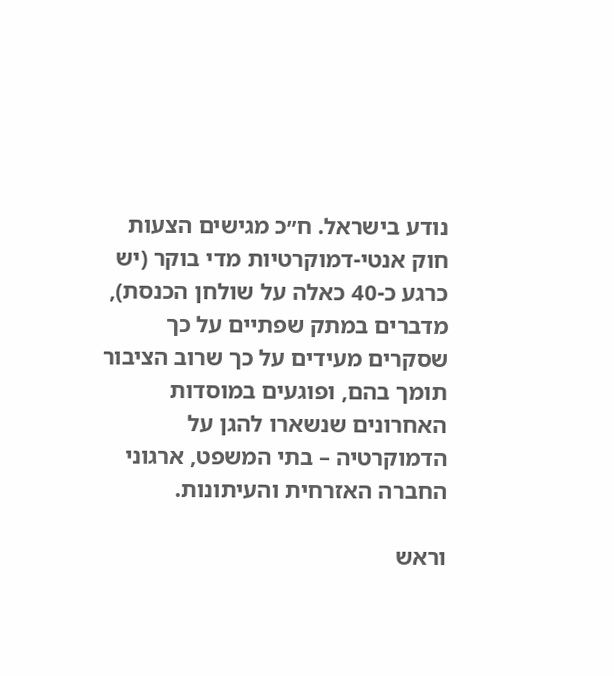נודע בישראל. ח״כ מגישים הצעות חוק אנטי-דמוקרטיות מדי בוקר (יש כרגע כ-40 כאלה על שולחן הכנסת), מדברים במתק שפתיים על כך שסקרים מעידים על כך שרוב הציבור תומך בהם, ופוגעים במוסדות האחרונים שנשארו להגן על הדמוקרטיה – בתי המשפט, ארגוני החברה האזרחית והעיתונות.

וראש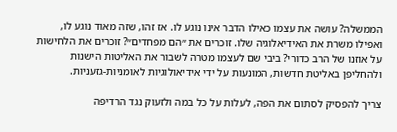הממשלה? עושה את עצמו כאילו הדבר אינו נוגע לו. אז זהו, שזה מאוד נוגע לו, ואפילו משרת את האידיאלוגיה שלו. זוכרים את ״הם מפחדים״? זוכרים את הלחישות על אוזנו של הרב כדורי? ביבי שם לעצמו מטרה לשבור את האליטות הישנות ולהחליפן באליטת חדשות, המונעות על ידי אידיאולוגיות לאומניות-גזעניות.

צריך להפסיק לסתום את הפה, לעלות על כל במה ולזעוק נגד הרדיפה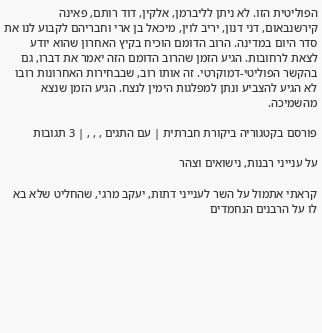הפוליטית הזו. לא ניתן לליברמן, אלקין, דוד רותם, פאינה קירשנבאום, דני דנון, יריב לוין, מיכאל בן ארי וחבריהם לקבוע לנו את סדר היום במדינה. הרוב הדומם הוכיח בקיץ האחרון שהוא יודע לצאת לרחובות. הגיע הזמן שהרוב הדומם הזה יאמר את דברו, גם בהקשר הפוליטי-דמוקרטי. זה אותו רוב, שבבחירות האחרונות רובו לא הגיע להצביע ונתן למפלגות הימין לנצח. הגיע הזמן שנצא מהשמיכה.

פורסם בקטגוריה ביקורת חברתית | עם התגים , , , | 3 תגובות

על ענייני רבנות, נישואים וצהר

קראתי אתמול על השר לענייני דתות, יעקב מרגי, שהחליט שלא בא לו על הרבנים הנחמדים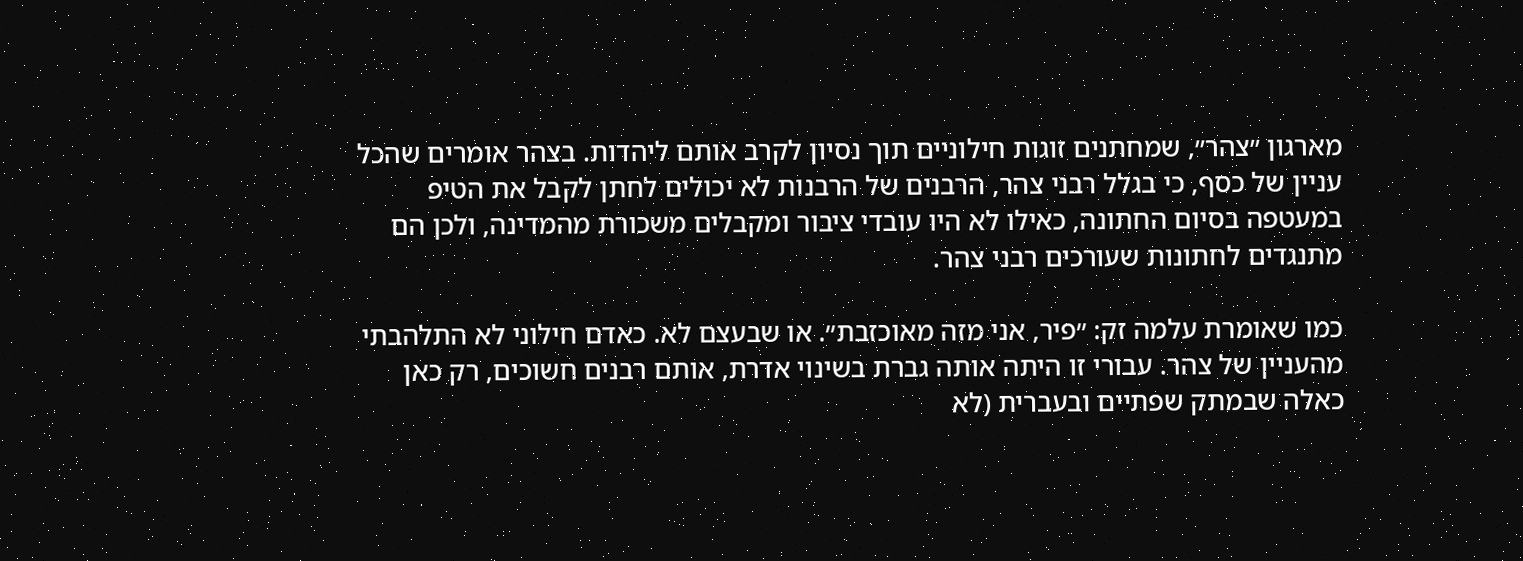מארגון ״צהר״, שמחתנים זוגות חילוניים תוך נסיון לקרב אותם ליהדות. בצהר אומרים שהכל עניין של כסף, כי בגלל רבני צהר, הרבנים של הרבנות לא יכולים לחתן לקבל את הטיפ במעטפה בסיום החתונה, כאילו לא היו עובדי ציבור ומקבלים משכורת מהמדינה, ולכן הם מתנגדים לחתונות שעורכים רבני צהר.

כמו שאומרת עלמה זק: ״פיר, אני מזה מאוכזבת״. או שבעצם לא. כאדם חילוני לא התלהבתי מהעניין של צהר. עבורי זו היתה אותה גברת בשינוי אדרת, אותם רבנים חשוכים, רק כאן כאלה שבמתק שפתיים ובעברית (לא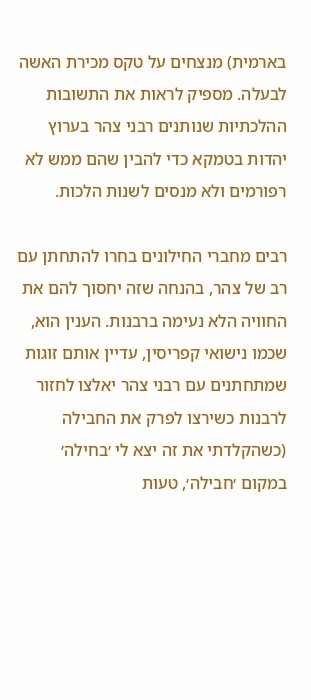בארמית) מנצחים על טקס מכירת האשה לבעלה. מספיק לראות את התשובות ההלכתיות שנותנים רבני צהר בערוץ יהדות בטמקא כדי להבין שהם ממש לא רפורמים ולא מנסים לשנות הלכות.

רבים מחברי החילונים בחרו להתחתן עם רב של צהר, בהנחה שזה יחסוך להם את החוויה הלא נעימה ברבנות. הענין הוא, שכמו נישואי קפריסין, עדיין אותם זוגות שמתחתנים עם רבני צהר יאלצו לחזור לרבנות כשירצו לפרק את החבילה (כשהקלדתי את זה יצא לי ׳בחילה׳ במקום ׳חבילה׳, טעות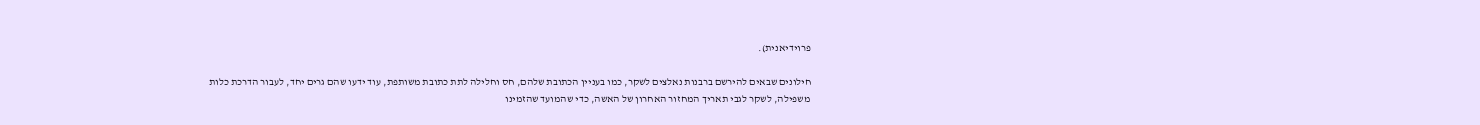פרוידיאנית).

חילונים שבאים להירשם ברבנות נאלצים לשקר, כמו בעניין הכתובת שלהם, חס וחלילה לתת כתובת משותפת, עוד ידעו שהם גרים יחד, לעבור הדרכת כלות משפילה, לשקר לגבי תאריך המחזור האחרון של האשה, כדי שהמועד שהזמינו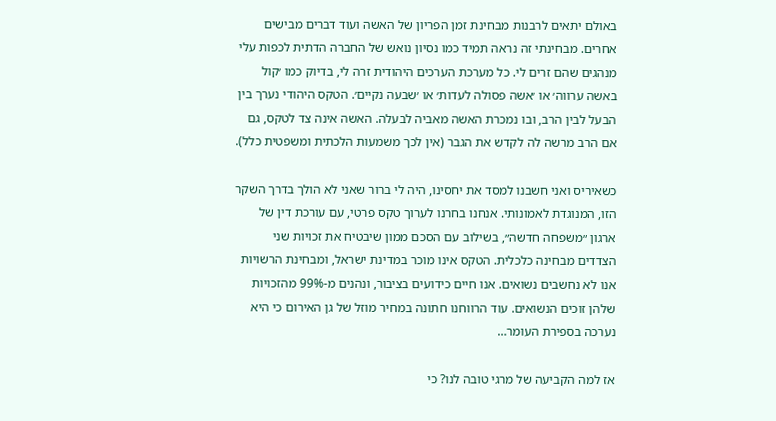באולם יתאים לרבנות מבחינת זמן הפריון של האשה ועוד דברים מבישים אחרים. מבחינתי זה נראה תמיד כמו נסיון נואש של החברה הדתית לכפות עלי מנהגים שהם זרים לי. כל מערכת הערכים היהודית זרה לי, בדיוק כמו ׳קול באשה ערווה׳ או ׳אשה פסולה לעדות׳ או ׳שבעה נקיים׳. הטקס היהודי נערך בין הבעל לבין הרב, ובו נמכרת האשה מאביה לבעלה. האשה אינה צד לטקס, גם אם הרב מרשה לה לקדש את הגבר (אין לכך משמעות הלכתית ומשפטית כלל).

כשאיריס ואני חשבנו למסד את יחסינו, היה לי ברור שאני לא הולך בדרך השקר הזו, המנוגדת לאמונותי. אנחנו בחרנו לערוך טקס פרטי, עם עורכת דין של ארגון ״משפחה חדשה״, בשילוב עם הסכם ממון שיבטיח את זכויות שני הצדדים מבחינה כלכלית. הטקס אינו מוכר במדינת ישראל, ומבחינת הרשויות אנו לא נחשבים נשואים. אנו חיים כידועים בציבור, ונהנים מ-99% מהזכויות שלהן זוכים הנשואים. עוד הרווחנו חתונה במחיר מוזל של גן האירום כי היא נערכה בספירת העומר…

אז למה הקביעה של מרגי טובה לנו? כי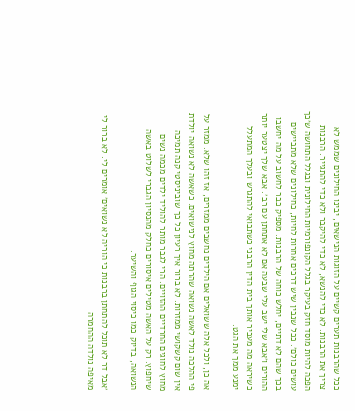ככל שהרבנות תערים קשיים על הזוגות הנישאים, יבינו החילונים שממש לא צריך את הרבנות. לא כדי להנשא, לא כדי להיקבר ולא כדי להתגייר. הרבנות הפכה להיות מוסד חזק בעיקר בגלל הקונפורמיות החילונית ובגלל התחושה ש׳כך עושים כולם׳. ככל שנבין שיש דרכים אחרות לחיות, כחילונים שלא מתביישים בכך שהם לא דתיים, יחלש כוחה של הרבנות. מספיק כבר לחשוב על מה יחשבו ההורים ו׳אבא שלי ישב עלי שבעה אם לא אתחתן עם רב׳. אבא שלך יצטער יותר כשיראה מה מעביר אותך בית הדין הרבני כשתבואי להתגרש ובעלך המתעלל ימנע ממך את הגט.

אה כן, ולכל אלה ששואלים אם הילדים נחשבים ממזרים, אז זהו שלא. ממזר על פי ההלכה נולד לאשה נשואה שהרתה מחוץ לנישואים. כשאשה לא נשואה יולדת אין שום קשקושי ממזרות. לא ברור איך רעיון כל כך שוביניסטי קנה תמיכה מחוץ לחוגים החרדיים ההזויים. הרי לגבר מותר להוליד ילדים מכמה נשים שיחפוץ. רק על האשה מטילים איסורים כחלק מהנסיון הגברי לשלוט באשה הנשואה, בדיוק כמו כיסוי הגוף והשיער.

׳אבל דר לא תוכל להתחתן ברבנות כי הוריה לא נשואים׳ אומרים לי. לא ברור לי מאיפה נולדה ההחמרה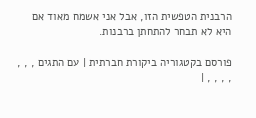הרבנית הטפשית הזו, אבל אני אשמח מאוד אם היא לא תבחר להתחתן ברבנות.

פורסם בקטגוריה ביקורת חברתית | עם התגים , , , , , , , |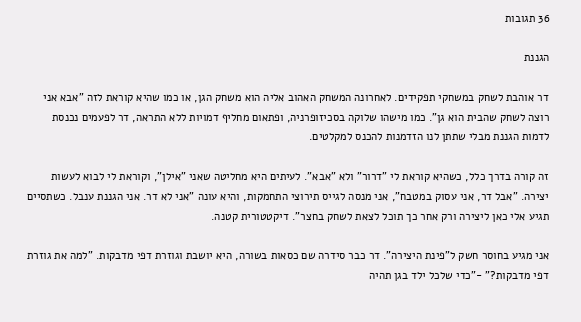36 תגובות

הגננת

דר אוהבת לשחק במשחקי תפקידים. לאחרונה המשחק האהוב אליה הוא משחק הגן, או כמו שהיא קוראת לזה "אבא אני רוצה לשחק שהבית הוא גן". כמו מישהו שלוקה בסכיזופרניה, ופתאום מחליף דמויות ללא התראה, דר לפעמים נכנסת לדמות הגננת מבלי שתתן לנו הזדמנות להכנס למקלטים.

זה קורה בדרך כלל, כשהיא קוראת לי "דרור" ולא "אבא". לעיתים היא מחליטה שאני "אילן", וקוראת לי לבוא לעשות יצירה. "אבל דר, אני עסוק במטבח", אני מנסה לגייס תירוצי התחמקות, והיא עונה "אני לא דר. אני הגננת ענבל. כשתסיים תגיע אלי כאן ליצירה ורק אחר כך תוכל לצאת לשחק בחצר". דיקטטורית קטנה.

אני מגיע בחוסר חשק ל"פינת היצירה". דר כבר סידרה שם כסאות בשורה, היא יושבת וגוזרת דפי מדבקות. "למה את גוזרת דפי מדבקות?" -"כדי שלכל ילד בגן תהיה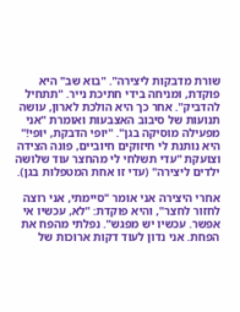שורת מדבקות ליצירה". "בוא שב" היא פוקדת, ומניחה בידי חתיכת נייר. "תתחיל להדביק". אחר כך היא הולכת לארון, עושה תנועות של סיבוב האצבעות ואומרת "אני מפעילה מוסיקה בגן". "יופי הדבקת, יופי!" היא נותנת לי חיזוקים חיוביים, פונה הצידה וצועקת "עדי תשלחי לי מהחצר עוד שלושה ילדים ליצירה" (עדי זו אחת המטפלות בגן).

אחרי היצירה אני אומר "סיימתי, אני רוצה לחזור לחצר", והיא פוקדת: "לא, עכשיו אי אפשר. עכשיו יש מפגש". נפלתי מהפח את הפחת. אני נדון לעוד דקות ארוכות של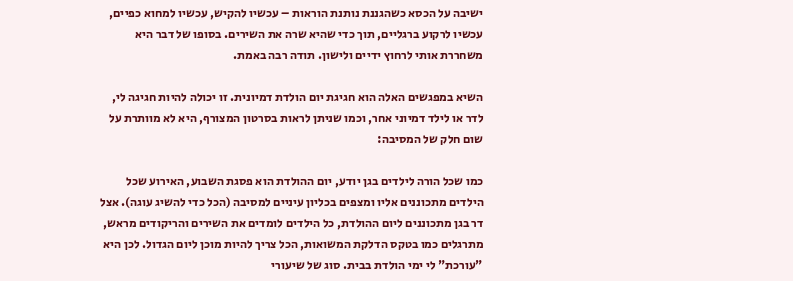ישיבה על הכסא כשהגננת נותנת הוראות – עכשיו להקיש, עכשיו למחוא כפיים, עכשיו לרקוע ברגליים, תוך כדי שהיא שרה את השירים. בסופו של דבר היא משחררת אותי לרחוץ ידיים ולישון. תודה רבה באמת.

השיא במפגשים האלה הוא חגיגת יום הולדת דמיונית. זו יכולה להיות חגיגה לי, לדר או לילד דמיוני אחר, וכמו שניתן לראות בסרטון המצורף, היא לא מוותרת על שום חלק של המסיבה:

כמו שכל הורה לילדים בגן יודע, יום ההולדת הוא פסגת השבוע, האירוע שכל הילדים מתכוננים אליו ומצפים בכליון עיניים למסיבה (הכל כדי להשיג עוגה). אצל דר בגן מתכוננים ליום ההולדת, כל הילדים לומדים את השירים והריקודים מראש, מתרגלים כמו בטקס הדלקת המשואות, הכל צריך להיות מוכן ליום הגדול. לכן היא "עורכת" לי ימי הולדת בבית. סוג של שיעורי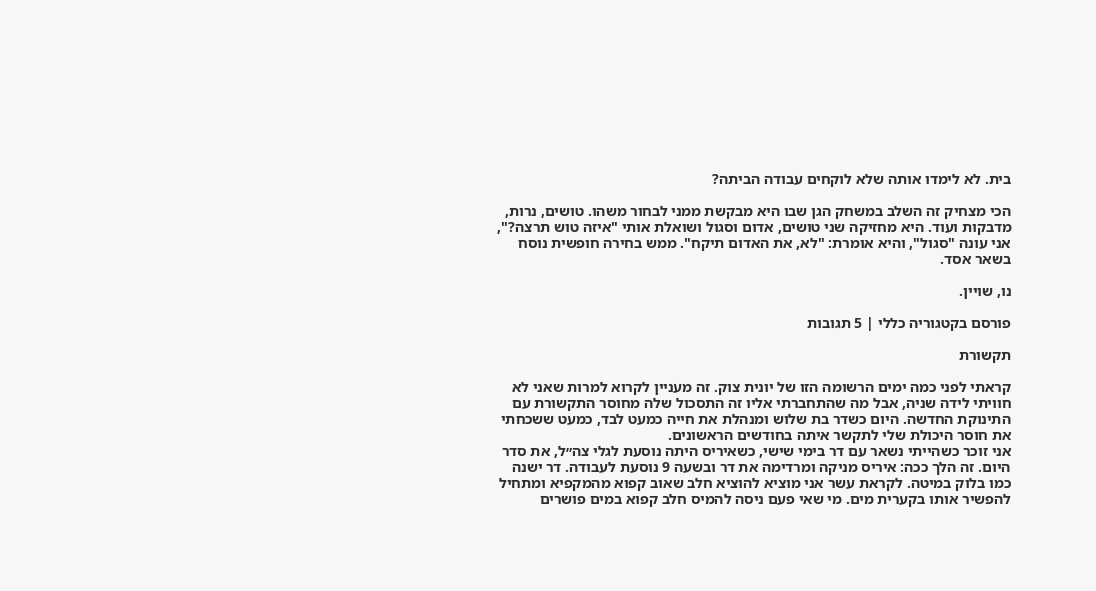בית. לא לימדו אותה שלא לוקחים עבודה הביתה?

הכי מצחיק זה השלב במשחק הגן שבו היא מבקשת ממני לבחור משהו. טושים, נרות, מדבקות ועוד. היא מחזיקה שני טושים, אדום וסגול ושואלת אותי "איזה טוש תרצה?", אני עונה "סגול", והיא אומרת: "לא, את האדום תיקח". ממש בחירה חופשית נוסח בשאר אסד.

נו, שויין.

פורסם בקטגוריה כללי | 5 תגובות

תקשורת

קראתי לפני כמה ימים הרשומה הזו של יונית צוק. זה מעניין לקרוא למרות שאני לא חוויתי לידה שניה, אבל מה שהתחברתי אליו זה התסכול שלה מחוסר התקשורת עם התינוקת החדשה. היום כשדר בת שלוש ומנהלת את חייה כמעט לבד, כמעט ששכחתי את חוסר היכולת שלי לתקשר איתה בחודשים הראשונים.
אני זוכר כשהייתי נשאר עם דר בימי שישי, כשאיריס היתה נוסעת לגלי צה״ל, את סדר היום. זה הלך ככה: איריס מניקה ומרדימה את דר ובשעה 9 נוסעת לעבודה. דר ישנה כמו בלוק במיטה. לקראת עשר אני מוציא להוציא חלב שאוב קפוא מהמקפיא ומתחיל להפשיר אותו בקערית מים. מי שאי פעם ניסה להמיס חלב קפוא במים פושרים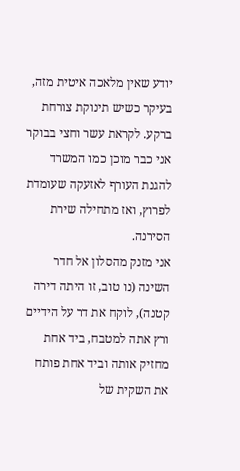יודע שאין מלאכה איטית מזה, בעיקר כשיש תינוקת צורחת ברקע. לקראת עשר וחצי בבוקר אני כבר מוכן כמו המשרד להגנת העורף לאזעקה שעומדת לפרוץ, ואז מתחילה שירת הסירנה.
אני מזנק מהסלון אל חדר השינה (נו טוב, זו היתה דירה קטנה), לוקח את דר על הידיים ורץ אתה למטבח, ביד אחת מחזיק אותה וביד אחת פותח את השקית של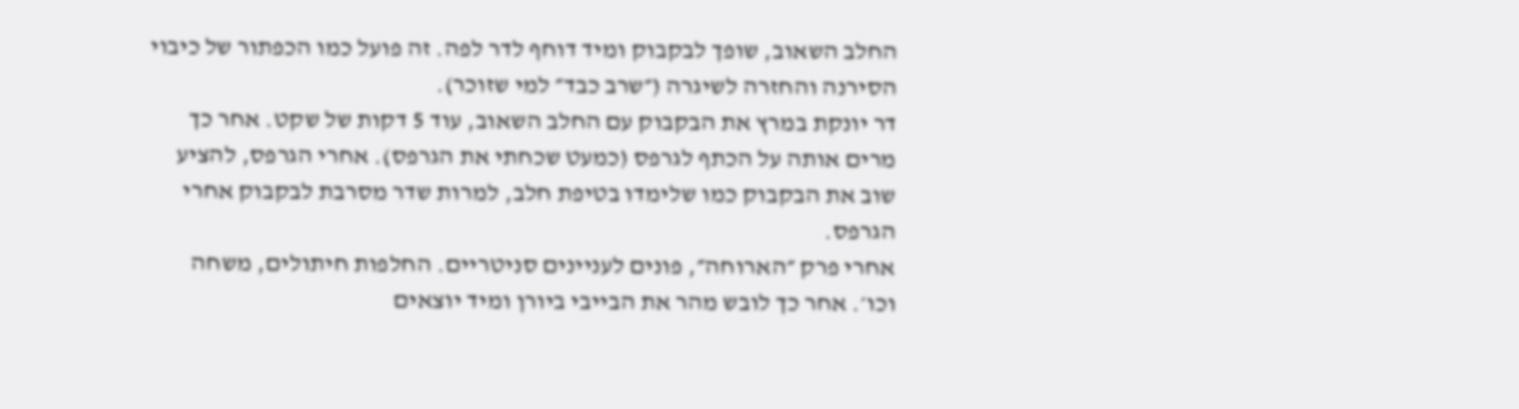החלב השאוב, שופך לבקבוק ומיד דוחף לדר לפה. זה פועל כמו הכפתור של כיבוי הסירנה והחזרה לשיגרה (״שרב כבד״ למי שזוכר).
דר יונקת במרץ את הבקבוק עם החלב השאוב, עוד 5 דקות של שקט. אחר כך מרים אותה על הכתף לגרפס (כמעט שכחתי את הגרפס). אחרי הגרפס, להציע שוב את הבקבוק כמו שלימדו בטיפת חלב, למרות שדר מסרבת לבקבוק אחרי הגרפס.
אחרי פרק ״הארוחה״, פונים לעניינים סניטריים. החלפות חיתולים, משחה וכו׳. אחר כך לובש מהר את הבייבי ביורן ומיד יוצאים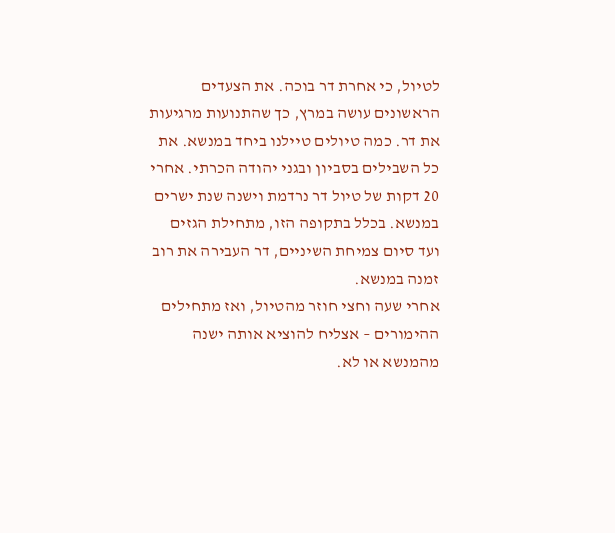לטיול, כי אחרת דר בוכה. את הצעדים הראשונים עושה במרץ, כך שהתנועות מרגיעות את דר. כמה טיולים טיילנו ביחד במנשא. את כל השבילים בסביון ובגני יהודה הכרתי. אחרי 20 דקות של טיול דר נרדמת וישנה שנת ישרים במנשא. בכלל בתקופה הזו, מתחילת הגזים ועד סיום צמיחת השיניים, דר העבירה את רוב זמנה במנשא.
אחרי שעה וחצי חוזר מהטיול, ואז מתחילים ההימורים – אצליח להוציא אותה ישנה מהמנשא או לא.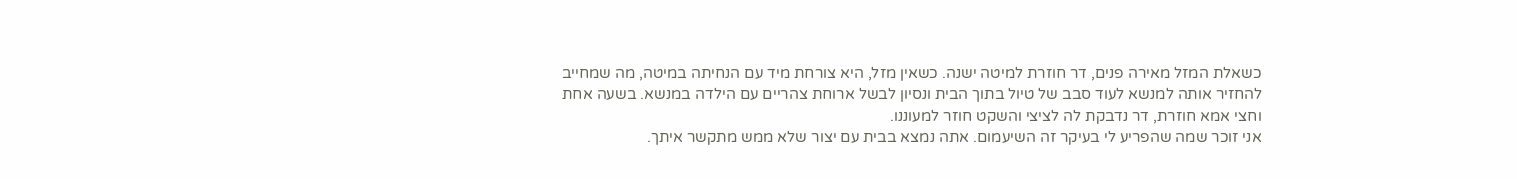כשאלת המזל מאירה פנים, דר חוזרת למיטה ישנה. כשאין מזל, היא צורחת מיד עם הנחיתה במיטה, מה שמחייב להחזיר אותה למנשא לעוד סבב של טיול בתוך הבית ונסיון לבשל ארוחת צהריים עם הילדה במנשא. בשעה אחת וחצי אמא חוזרת, דר נדבקת לה לציצי והשקט חוזר למעוננו.
אני זוכר שמה שהפריע לי בעיקר זה השיעמום. אתה נמצא בבית עם יצור שלא ממש מתקשר איתך.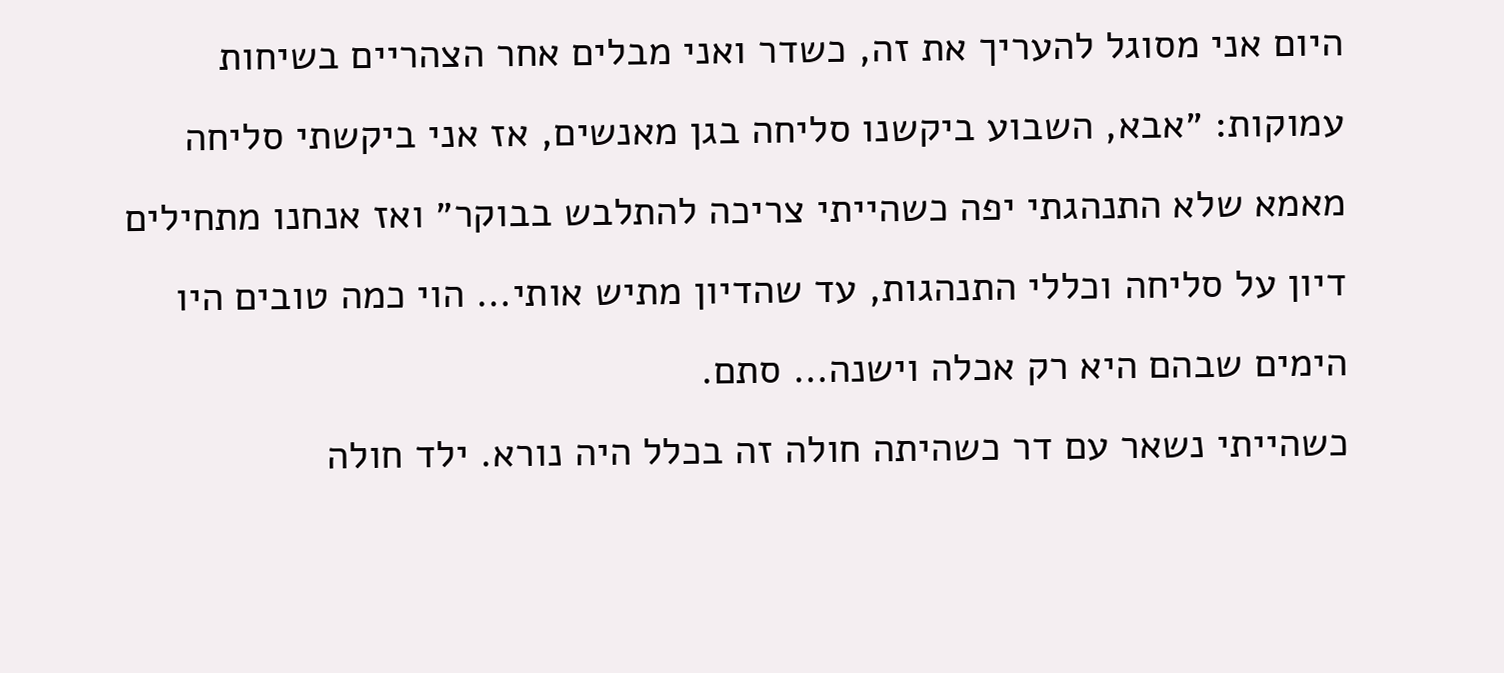היום אני מסוגל להעריך את זה, כשדר ואני מבלים אחר הצהריים בשיחות עמוקות: ״אבא, השבוע ביקשנו סליחה בגן מאנשים, אז אני ביקשתי סליחה מאמא שלא התנהגתי יפה כשהייתי צריכה להתלבש בבוקר״ ואז אנחנו מתחילים דיון על סליחה וכללי התנהגות, עד שהדיון מתיש אותי… הוי כמה טובים היו הימים שבהם היא רק אכלה וישנה… סתם.
כשהייתי נשאר עם דר כשהיתה חולה זה בכלל היה נורא. ילד חולה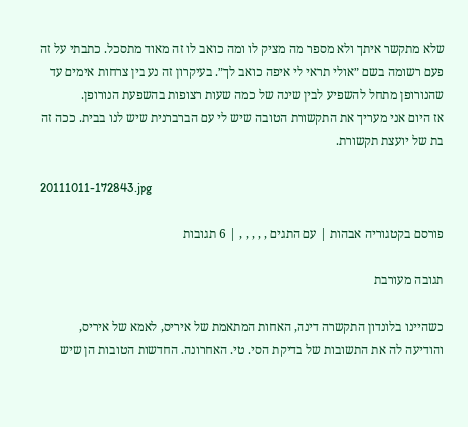שלא מתקשר איתך ולא מספר מה מציק לו ומה כואב לו זה מאוד מתסכל. כתבתי על זה פעם רשומה בשם ״אולי תראי לי איפה כואב לך״. בעיקרון זה נע בין צרחות אימים עד שהנורופן מתחל להשפיע לבין שינה של כמה שעות רצופות בהשפעת הנורופן.
אז היום אני מעריך את התקשורת הטובה שיש לי עם הברברנית שיש לנו בבית. ככה זה בת של יועצת תקשורת.

20111011-172843.jpg

פורסם בקטגוריה אבהות | עם התגים , , , , , | 6 תגובות

תגובה מעורבת

כשהיינו בלונדון התקשרה דינה, האחות המתאמת של איריס, לאמא של איריס, והודיעה לה את התשובות של בדיקת הסי. טי. האחרונה. החדשות הטובות הן שיש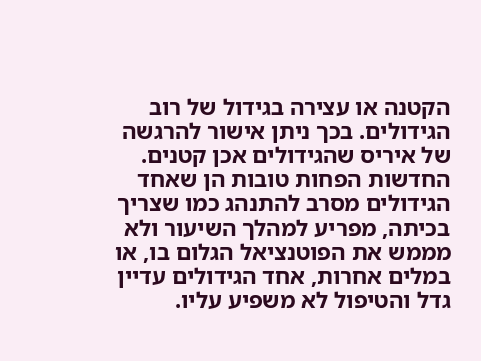הקטנה או עצירה בגידול של רוב הגידולים. בכך ניתן אישור להרגשה של איריס שהגידולים אכן קטנים. החדשות הפחות טובות הן שאחד הגידולים מסרב להתנהג כמו שצריך בכיתה, מפריע למהלך השיעור ולא מממש את הפוטנציאל הגלום בו, או במלים אחרות, אחד הגידולים עדיין גדל והטיפול לא משפיע עליו.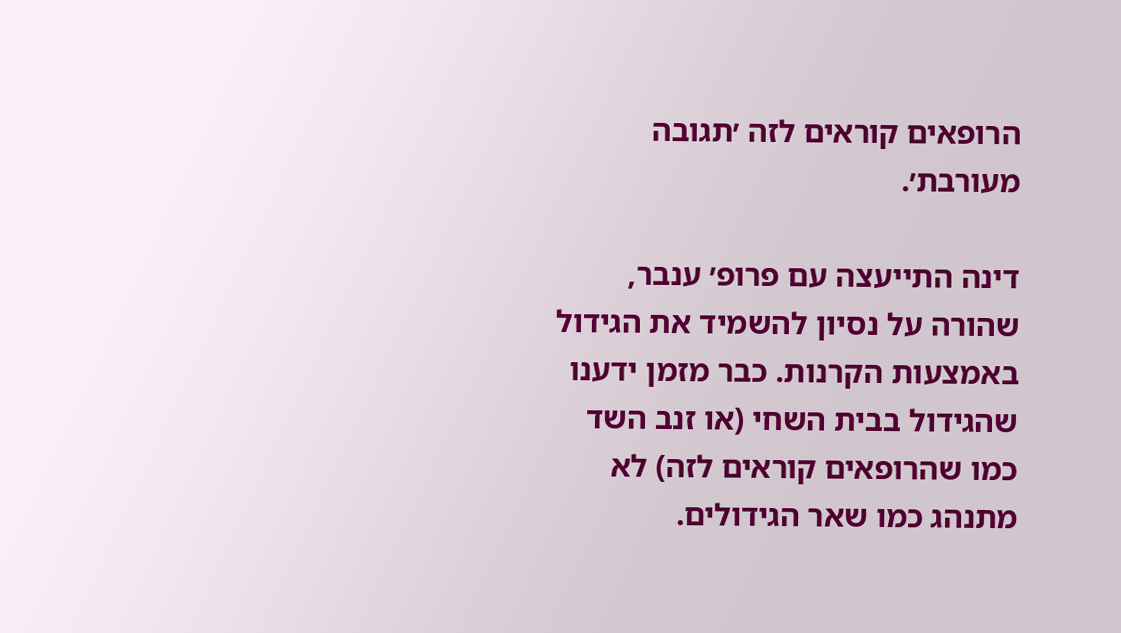הרופאים קוראים לזה ׳תגובה מעורבת׳.

דינה התייעצה עם פרופ׳ ענבר, שהורה על נסיון להשמיד את הגידול באמצעות הקרנות. כבר מזמן ידענו שהגידול בבית השחי (או זנב השד כמו שהרופאים קוראים לזה) לא מתנהג כמו שאר הגידולים.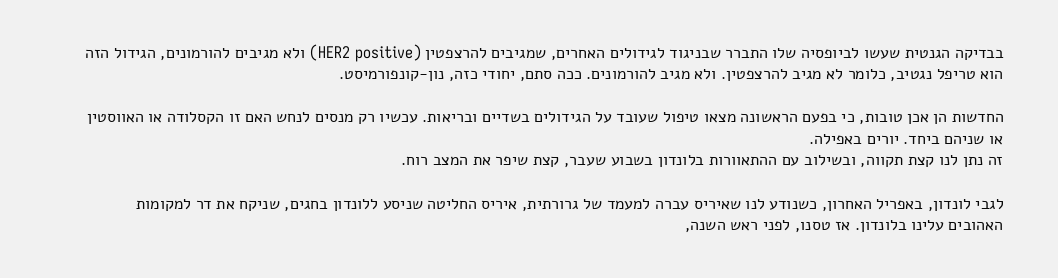בבדיקה הגנטית שעשו לביופסיה שלו התברר שבניגוד לגידולים האחרים, שמגיבים להרצפטין (HER2 positive) ולא מגיבים להורמונים, הגידול הזה הוא טריפל נגטיב, כלומר לא מגיב להרצפטין. ולא מגיב להורמונים. ככה סתם, יחודי כזה, נון-קונפורמיסט.

החדשות הן אכן טובות, כי בפעם הראשונה מצאו טיפול שעובד על הגידולים בשדיים ובריאות. עכשיו רק מנסים לנחש האם זו הקסלודה או האווסטין או שניהם ביחד. יורים באפילה.
זה נתן לנו קצת תקווה, ובשילוב עם ההתאוורות בלונדון בשבוע שעבר, קצת שיפר את המצב רוח.

לגבי לונדון, באפריל האחרון, כשנודע לנו שאיריס עברה למעמד של גרורתית, איריס החליטה שניסע ללונדון בחגים, שניקח את דר למקומות האהובים עלינו בלונדון. אז טסנו, לפני ראש השנה,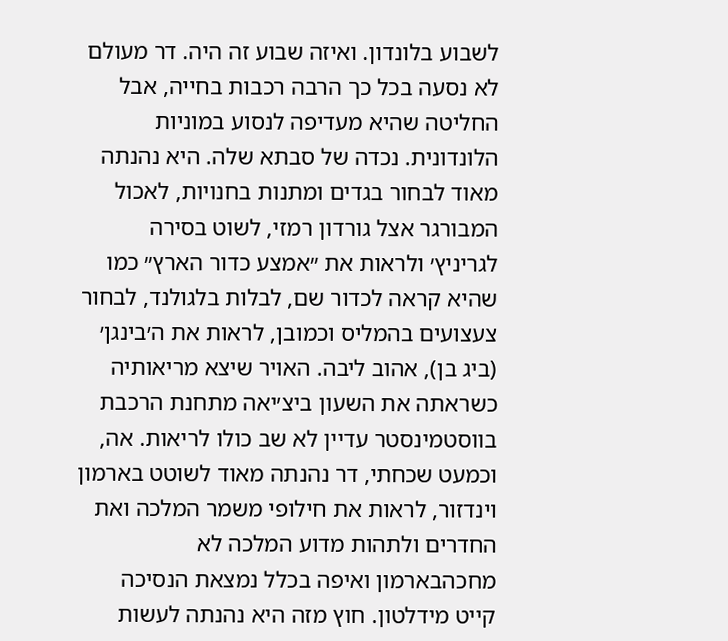לשבוע בלונדון. ואיזה שבוע זה היה. דר מעולם לא נסעה בכל כך הרבה רכבות בחייה, אבל החליטה שהיא מעדיפה לנסוע במוניות הלונדונית. נכדה של סבתא שלה. היא נהנתה מאוד לבחור בגדים ומתנות בחנויות, לאכול המבורגר אצל גורדון רמזי, לשוט בסירה לגריניץ׳ ולראות את ״אמצע כדור הארץ״ כמו שהיא קראה לכדור שם, לבלות בלגולנד, לבחור צעצועים בהמליס וכמובן, לראות את ה׳בינגן׳ (ביג בן), אהוב ליבה. האויר שיצא מריאותיה כשראתה את השעון ביצ׳יאה מתחנת הרכבת בווסטמינסטר עדיין לא שב כולו לריאות. אה, וכמעט שכחתי, דר נהנתה מאוד לשוטט בארמון וינדזור, לראות את חילופי משמר המלכה ואת החדרים ולתהות מדוע המלכה לא מחכהבארמון ואיפה בכלל נמצאת הנסיכה קייט מידלטון. חוץ מזה היא נהנתה לעשות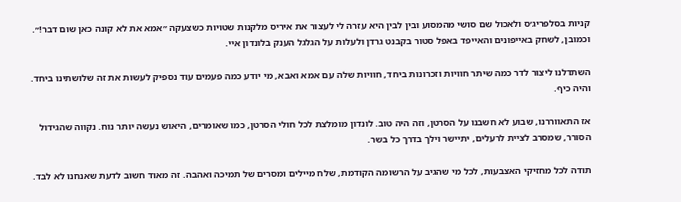קניות בסלפריג׳ס ולאכול שם סושי מהמסוע ובין לבין היא עזרה לי לעצור את איריס מלקנות שטויות כשצעקה ״אמא את לא קונה כאן שום דבר!״. וכמובן, לשחק באייפונים והאייפד באפל סטור בקבנט גרדן ולעלות על הגלגל הענק בלונדון איי.

השתדלנו ליצור לדר כמה שיתר חוויות וזכרונות ביחד, חוויות שלה עם אמא ואבא, מי יודע כמה פעמים עוד נספיק לעשות את זה שלושתינו ביחד. והיה כיף.

אז התאווררנו, שבוע לא חשבנו על הסרטן, וזה היה טוב. לונדון מומלצת לכל חולי הסרטן, כמו שאומרים, היאוש נעשה יותר נוח. נקווה שהגידול הסורר, שמסרב לציית לרעלים, יתיישר וילך בדרך כל בשר.

תודה לכל מחזיקי האצבעות, לכל מי שהגיב על הרשומה הקודמת, שלח מיילים ומסרים של תמיכה ואהבה. זה מאוד חשוב לדעת שאנחנו לא לבד.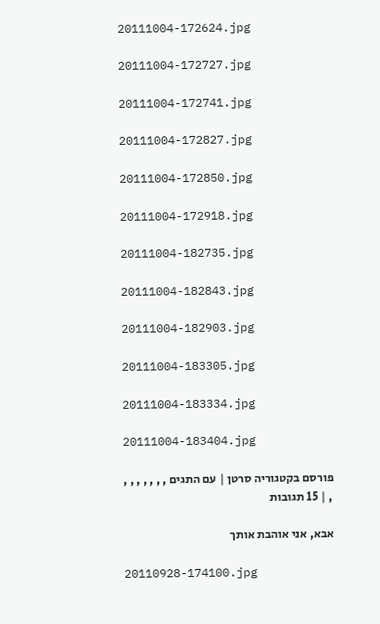20111004-172624.jpg

20111004-172727.jpg

20111004-172741.jpg

20111004-172827.jpg

20111004-172850.jpg

20111004-172918.jpg

20111004-182735.jpg

20111004-182843.jpg

20111004-182903.jpg

20111004-183305.jpg

20111004-183334.jpg

20111004-183404.jpg

פורסם בקטגוריה סרטן | עם התגים , , , , , , , , | 15 תגובות

אבא, אני אוהבת אותך

20110928-174100.jpg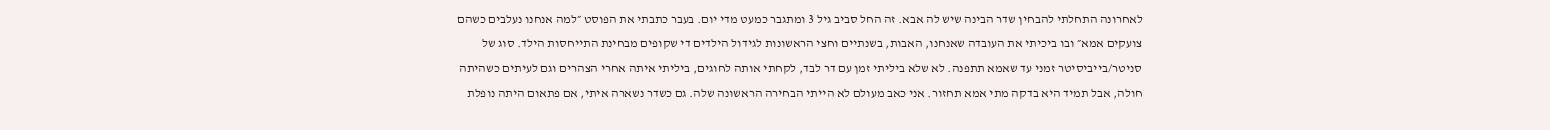לאחרונה התחלתי להבחין שדר הבינה שיש לה אבא. זה החל סביב גיל 3 ומתגבר כמעט מדי יום. בעבר כתבתי את הפוסט ״למה אנחנו נעלבים כשהם צועקים אמא״ ובו ביכיתי את העובדה שאנחנו, האבות, בשנתיים וחצי הראשונות לגידול הילדים די שקופים מבחינת התייחסות הילד. סוג של סניטר/בייביסיטר זמני עד שאמא תתפנה. לא שלא ביליתי זמן עם דר לבד, לקחתי אותה לחוגים, ביליתי איתה אחרי הצהרים וגם לעיתים כשהיתה חולה, אבל תמיד היא בדקה מתי אמא תחזור. אני כאב מעולם לא הייתי הבחירה הראשונה שלה. גם כשדר נשארה איתי, אם פתאום היתה נופלת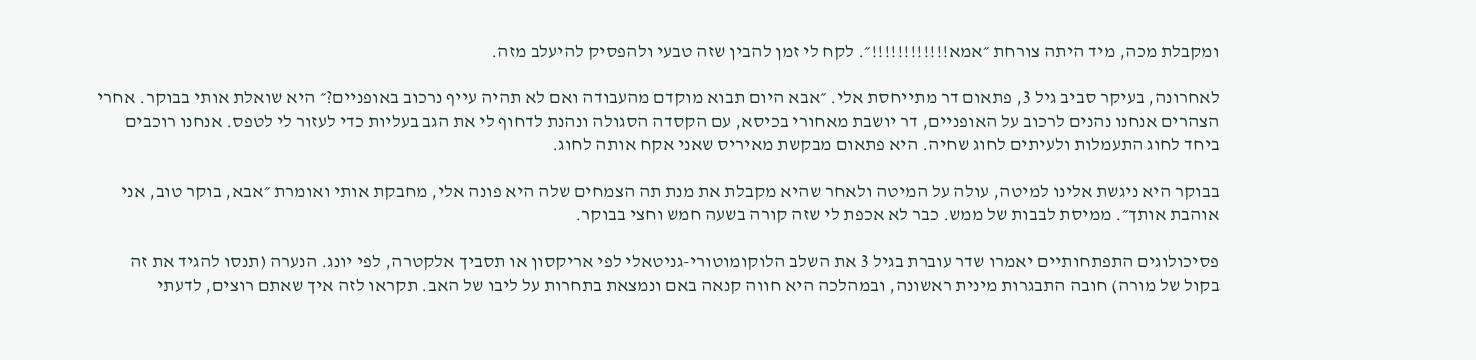ומקבלת מכה, מיד היתה צורחת ״אמא!!!!!!!!!!!!״. לקח לי זמן להבין שזה טבעי ולהפסיק להיעלב מזה.

לאחרונה, בעיקר סביב גיל 3, פתאום דר מתייחסת אלי. ״אבא היום תבוא מוקדם מהעבודה ואם לא תהיה עייף נרכוב באופניים?״ היא שואלת אותי בבוקר. אחרי הצהרים אנחנו נהנים לרכוב על האופניים, דר יושבת מאחורי בכיסא, עם הקסדה הסגולה ונהנת לדחוף לי את הגב בעליות כדי לעזור לי לטפס. אנחנו רוכבים ביחד לחוג התעמלות ולעיתים לחוג שחיה. היא פתאום מבקשת מאיריס שאני אקח אותה לחוג.

בבוקר היא ניגשת אלינו למיטה, עולה על המיטה ולאחר שהיא מקבלת את מנת תה הצמחים שלה היא פונה אלי, מחבקת אותי ואומרת ״אבא, בוקר טוב, אני אוהבת אותך״. ממיסת לבבות של ממש. כבר לא אכפת לי שזה קורה בשעה חמש וחצי בבוקר.

פסיכולוגים התפתחותיים יאמרו שדר עוברת בגיל 3 את השלב הלוקומוטורי-גניטאלי לפי אריקסון או תסביך אלקטרה, לפי יונג. הנערה (תנסו להגיד את זה בקול של מורה) חובה התבגרות מינית ראשונה, ובמהלכה היא חווה קנאה באם ונמצאת בתחרות על ליבו של האב. תקראו לזה איך שאתם רוצים, לדעתי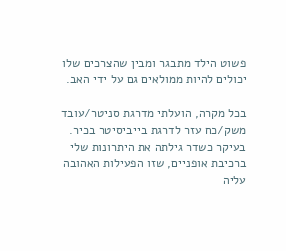פשוט הילד מתבגר ומבין שהצרכים שלו יכולים להיות ממולאים גם על ידי האב.

בכל מקרה, הועלתי מדרגת סניטר/עובד משק/כח עזר לדרגת בייביסיטר בכיר. בעיקר כשדר גילתה את היתרונות שלי ברכיבת אופניים, שזו הפעילות האהובה עליה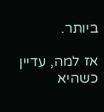ביותר.

אז למה, עדיין כשהיא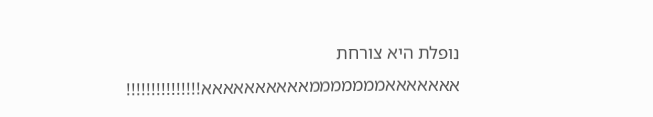נופלת היא צורחת אאאאאאאמממממממאאאאאאאאאא!!!!!!!!!!!!!!!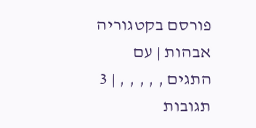פורסם בקטגוריה אבהות | עם התגים , , , , , | 3 תגובות